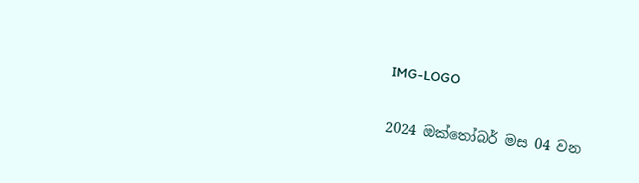IMG-LOGO

2024 ඔක්තෝබර් මස 04 වන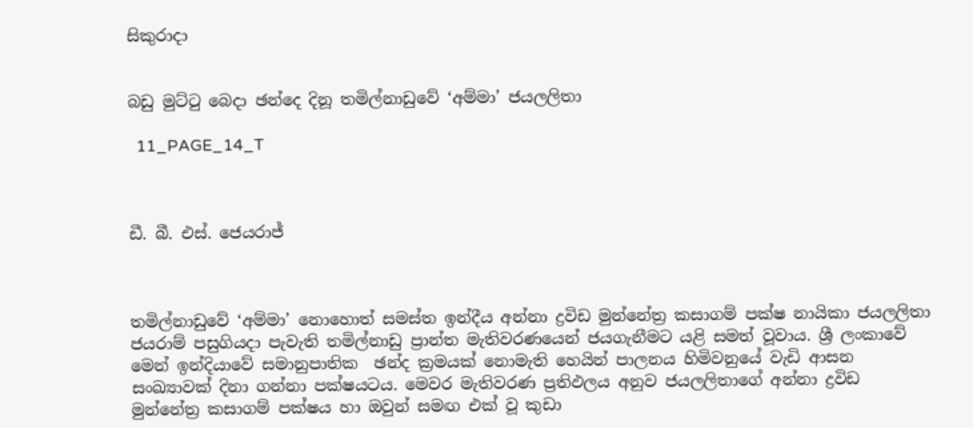සිකුරාදා


බඩු මුට්ටු බෙදා ඡන්දෙ දිනූ තමිල්නාඩුවේ ‘අම්මා’ ජයලලිතා

  11_PAGE_14_T



ඩී. බී. එස්. ජෙයරාජ්



තමිල්නාඩුවේ ‘අම්මා’ නොහොත් සමස්ත ඉන්දීය අන්නා ද්‍රවිඩ මුන්නේත්‍ර කසාගම් පක්ෂ නායිකා ජයලලිතා ජයරාම් පසුගියදා පැවැති තමිල්නාඩු ප්‍රාන්ත මැතිවරණයෙන් ජයගැනීමට යළි සමත් වූවාය. ශ්‍රී ලංකාවේ මෙන් ඉන්දියාවේ සමානුපාතික  ඡන්ද ක්‍රමයක් නොමැති හෙයින් පාලනය හිමිවනුයේ වැඩි ආසන සංඛ්‍යාවක් දිනා ගන්නා පක්ෂයටය. මෙවර මැතිවරණ ප්‍රතිඵලය අනුව ජයලලිතාගේ අන්නා ද්‍රවිඩ මුන්නේත්‍ර කසාගම් පක්ෂය හා ඔවුන් සමඟ එක් වූ කුඩා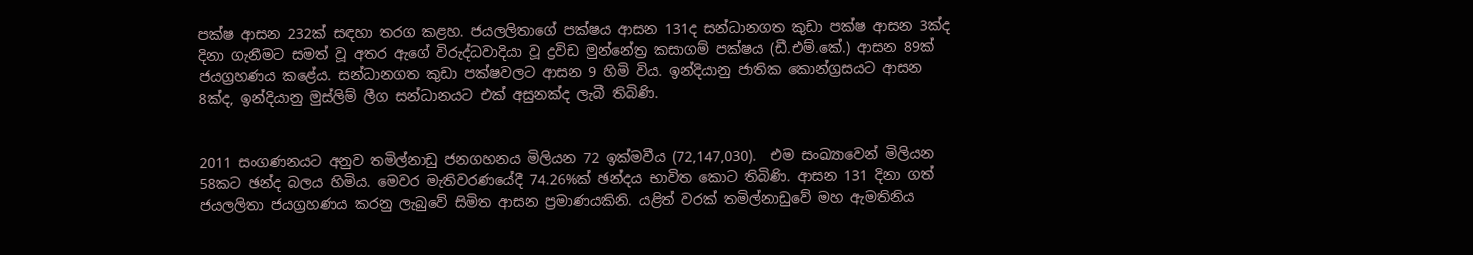පක්ෂ ආසන 232ක් සඳහා තරග කළහ. ජයලලිතාගේ පක්ෂය ආසන 131ද සන්ධානගත කුඩා පක්ෂ ආසන 3ක්ද දිනා ගැනීමට සමත් වූ අතර ඇගේ විරුද්ධවාදියා වූ ද්‍රවිඩ මුන්නේත්‍ර කසාගම් පක්ෂය (ඩී.එම්.කේ.) ආසන 89ක් ජයග්‍රහණය කළේය. සන්ධානගත කුඩා පක්ෂවලට ආසන 9 හිමි විය. ඉන්දියානු ජාතික කොන්ග්‍රසයට ආසන 8ක්ද, ඉන්දියානු මුස්ලිම් ලීග සන්ධානයට එක් අසුනක්ද ලැබී තිබිණි.


2011 සංගණනයට අනුව තමිල්නාඩු ජනගහනය මිලියන 72 ඉක්මවීය (72,147,030).  එම සංඛ්‍යාවෙන් මිලියන 58කට ඡන්ද බලය හිමිය. මෙවර මැතිවරණයේදී 74.26%ක් ඡන්දය භාවිත කොට තිබිණි. ආසන 131 දිනා ගත් ජයලලිතා ජයග්‍රහණය කරනු ලැබුවේ සිමිත ආසන ප්‍රමාණයකිනි. යළිත් වරක් තමිල්නාඩුවේ මහ ඇමතිනිය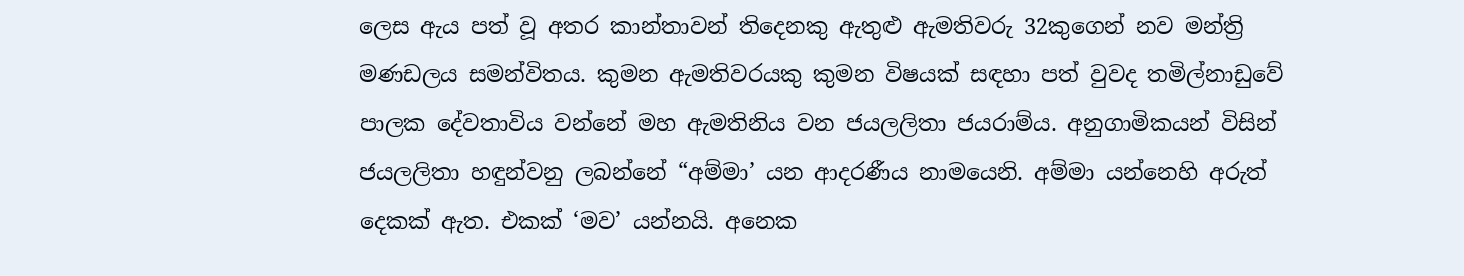ලෙස ඇය පත් වූ අතර කාන්තාවන් තිදෙනකු ඇතුළු ඇමතිවරු 32කුගෙන් නව මන්ත්‍රි මණඩලය සමන්විතය. කුමන ඇමතිවරයකු කුමන විෂයක් සඳහා පත් වුවද තමිල්නාඩුවේ පාලක දේවතාවිය වන්නේ මහ ඇමතිනිය වන ජයලලිතා ජයරාම්ය. අනුගාමිකයන් විසින් ජයලලිතා හඳුන්වනු ලබන්නේ “අම්මා’ යන ආදරණීය නාමයෙනි. අම්මා යන්නෙහි අරුත් දෙකක් ඇත. එකක් ‘මව’ යන්නයි. අනෙක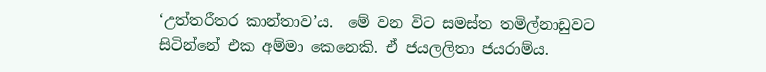‘උත්තරීතර කාන්තාව’ය.  මේ වන විට සමස්ත තමිල්නාඩුවට සිටින්නේ එක අම්මා කෙනෙකි. ඒ ජයලලිතා ජයරාම්ය.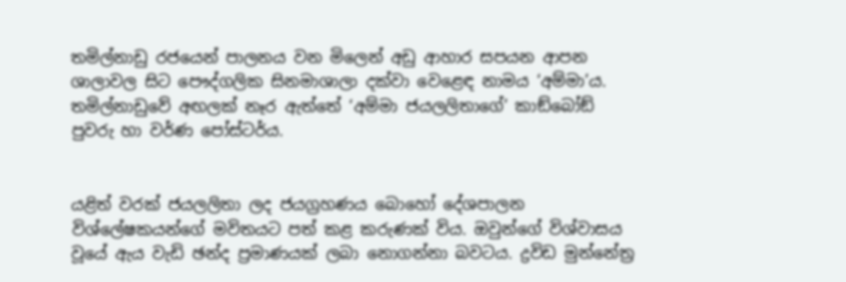තමිල්නාඩු රජයෙන් පාලනය වන මිලෙන් අඩු ආහාර සපයන ආපන ශාලාවල සිට පෞද්ගලික සිනමාශාලා දක්වා වෙළෙඳ නාමය ‘අම්මා’ය. තමිල්නාඩුවේ අඟලක් නෑර ඇත්තේ ‘අම්මා ජයලලිතාගේ’ කාඞ්බෝඞ් පුවරු හා වර්ණ පෝස්ටර්ය.


යළිත් වරක් ජයලලිතා ලද ජයග්‍රහණය බොහෝ දේශපාලන විශ්ලේෂකයන්ගේ මවිතයට පත් කළ කරුණක් විය. ඔවුන්ගේ විශ්වාසය වූයේ ඇය වැඩි ඡන්ද ප්‍රමාණයක් ලබා නොගන්නා බවටය. ද්‍රවිඩ මුන්නේත්‍ර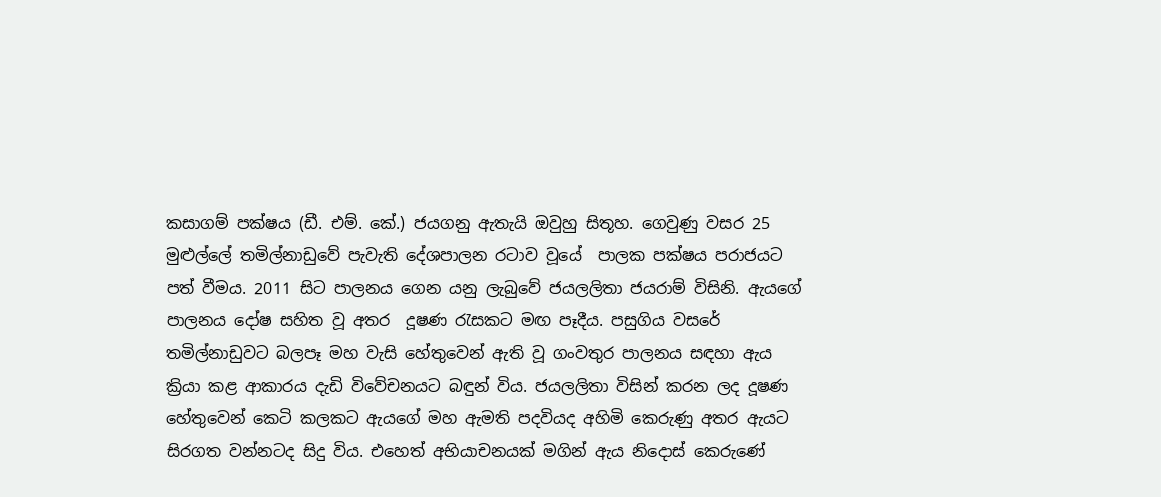කසාගම් පක්ෂය (ඩී. එම්. කේ.) ජයගනු ඇතැයි ඔවුහු සිතූහ. ගෙවුණු වසර 25 මුළුල්ලේ තමිල්නාඩුවේ පැවැති දේශපාලන රටාව වූයේ  පාලක පක්ෂය පරාජයට පත් වීමය. 2011 සිට පාලනය ගෙන යනු ලැබුවේ ජයලලිතා ජයරාම් විසිනි. ඇයගේ පාලනය දෝෂ සහිත වූ අතර  දූෂණ රැසකට මඟ පෑදීය. පසුගිය වසරේ තමිල්නාඩුවට බලපෑ මහ වැසි හේතුවෙන් ඇති වූ ගංවතුර පාලනය සඳහා ඇය ක්‍රියා කළ ආකාරය දැඩි විවේචනයට බඳුන් විය. ජයලලිතා විසින් කරන ලද දූෂණ හේතුවෙන් කෙටි කලකට ඇයගේ මහ ඇමති පදවියද අහිමි කෙරුණු අතර ඇයට සිරගත වන්නටද සිදු විය. එහෙත් අභියාචනයක් මගින් ඇය නිදොස් කෙරුණේ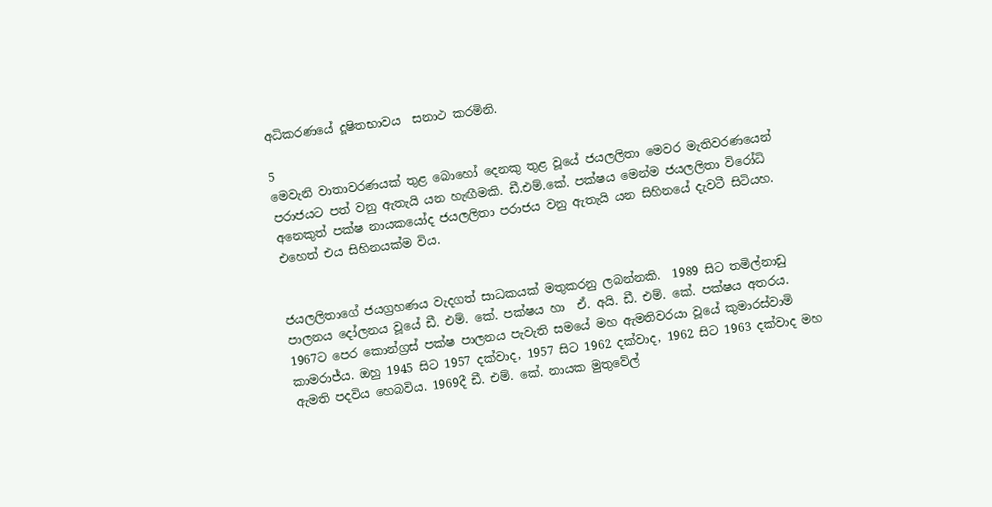අධිකරණයේ දූෂිතභාවය  සනාථ කරමිනි.

5
මෙවැනි වාතාවරණයක් තුළ බොහෝ දෙනකු තුළ වූයේ ජයලලිතා මෙවර මැතිවරණයෙන් පරාජයට පත් වනු ඇතැයි යන හැඟීමකි. ඩී.එම්.කේ. පක්ෂය මෙන්ම ජයලලිතා විරෝධි අනෙකුත් පක්ෂ නායකයෝද ජයලලිතා පරාජය වනු ඇතැයි යන සිහිනයේ දැවටී සිටියහ. එහෙත් එය සිහිනයක්ම විය.


ජයලලිතාගේ ජයග්‍රහණය වැදගත් සාධකයක් මතුකරනු ලබන්නකි.  1989 සිට තමිල්නාඩු පාලනය දෝලනය වූයේ ඩී. එම්. කේ. පක්ෂය හා  ඒ. අයි. ඩී. එම්. කේ. පක්ෂය අතරය. 1967ට පෙර කොන්ග්‍රස් පක්ෂ පාලනය පැවැති සමයේ මහ ඇමතිවරයා වූයේ කුමාරස්වාමි කාමරාජ්ය. ඔහු 1945 සිට 1957 දක්වාද, 1957 සිට 1962 දක්වාද, 1962 සිට 1963 දක්වාද මහ ඇමති පදවිය හෙබවිය. 1969දී ඩී. එම්. කේ. නායක මුතුවේල්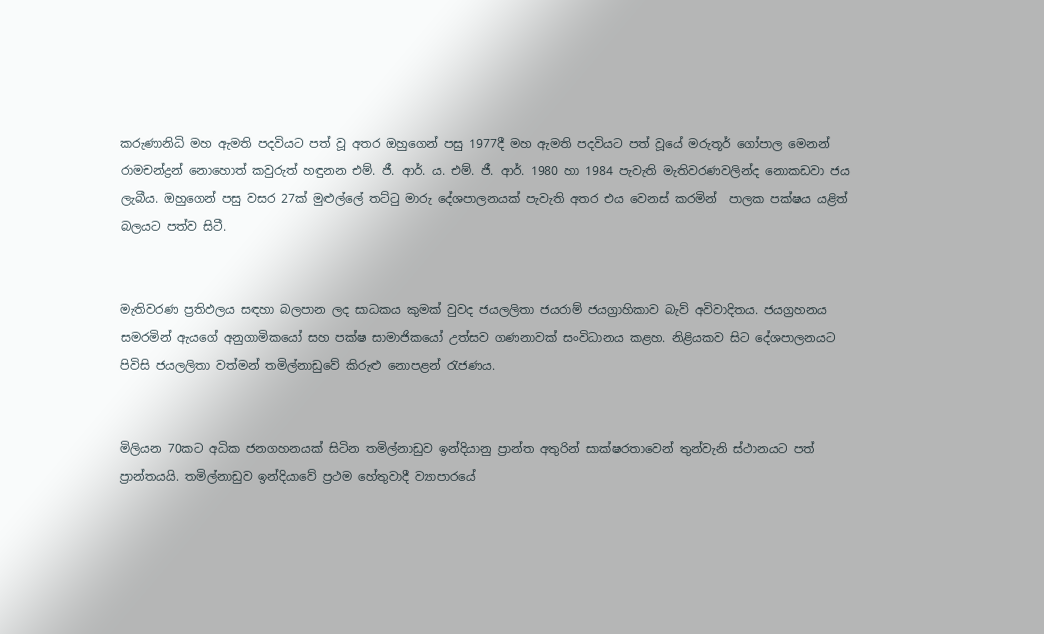කරුණානිධි මහ ඇමති පදවියට පත් වූ අතර ඔහුගෙන් පසු 1977දී මහ ඇමති පදවියට පත් වූයේ මරුතූර් ගෝපාල මෙනන් රාමචන්ද්‍රන් නොහොත් කවුරුත් හඳුනන එම්. ජී. ආර්. ය. එම්. ජී. ආර්. 1980 හා 1984 පැවැති මැතිවරණවලින්ද නොකඩවා ජය ලැබීය. ඔහුගෙන් පසු වසර 27ක් මුළුල්ලේ තට්ටු මාරු දේශපාලනයක් පැවැති අතර එය වෙනස් කරමින්  පාලක පක්ෂය යළිත් බලයට පත්ව සිටී.


මැතිවරණ ප්‍රතිඵලය සඳහා බලපාන ලද සාධකය කුමක් වුවද ජයලලිතා ජයරාම් ජයග්‍රාහිකාව බැව් අවිවාදිතය. ජයග්‍රහනය සමරමින් ඇයගේ අනුගාමිකයෝ සහ පක්ෂ සාමාජිකයෝ උත්සව ගණනාවක් සංවිධානය කළහ. නිළියකව සිට දේශපාලනයට පිවිසි ජයලලිතා වත්මන් තමිල්නාඩුවේ කිරුළු නොපළන් රැජණය.


මිලියන 70කට අධික ජනගහනයක් සිටින තමිල්නාඩුව ඉන්දියානු ප්‍රාන්ත අතුරින් සාක්ෂරතාවෙන් තුන්වැනි ස්ථානයට පත් ප්‍රාන්තයයි. තමිල්නාඩුව ඉන්දියාවේ ප්‍රථම හේතුවාදී ව්‍යාපාරයේ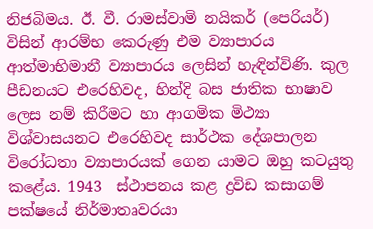නිජබිමය. ඊ. වී. රාමස්වාමි නයිකර් (පෙරියර්) විසින් ආරම්භ කෙරුණු එම ව්‍යාපාරය ආත්මාභිමානී ව්‍යාපාරය ලෙසින් හැඳින්විණි. කුල පීඩනයට එරෙහිවද, හින්දි බස ජාතික භාෂාව ලෙස නම් කිරීමට හා ආගමික මිථ්‍යා විශ්වාසයනට එරෙහිවද සාර්ථක දේශපාලන විරෝධතා ව්‍යාපාරයක් ගෙන යාමට ඔහු කටයුතු කළේය. 1943  ස්ථාපනය කළ ද්‍රවිඩ කසාගම් පක්ෂයේ නිර්මාතෘවරයා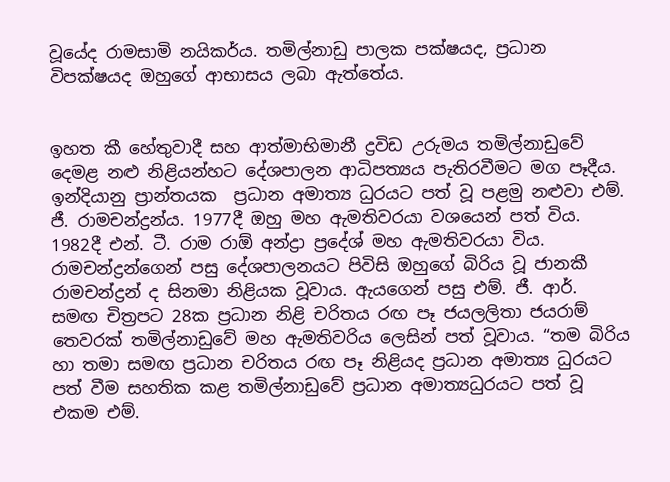වූයේද රාමසාමි නයිකර්ය. තමිල්නාඩු පාලක පක්ෂයද, ප්‍රධාන විපක්ෂයද ඔහුගේ ආභාසය ලබා ඇත්තේය.


ඉහත කී හේතුවාදී සහ ආත්මාභිමානී ද්‍රවිඩ උරුමය තමිල්නාඩුවේ දෙමළ නළු නිළියන්හට දේශපාලන ආධිපත්‍යය පැතිරවීමට මග පෑදීය. ඉන්දියානු ප්‍රාන්තයක  ප්‍රධාන අමාත්‍ය ධුරයට පත් වූ පළමු නළුවා එම්. ජී. රාමචන්ද්‍රන්ය. 1977දී ඔහු මහ ඇමතිවරයා වශයෙන් පත් විය. 1982දී එන්. ටී. රාම රාඕ අන්ද්‍රා ප්‍රදේශ් මහ ඇමතිවරයා විය. රාමචන්ද්‍රන්ගෙන් පසු දේශපාලනයට පිවිසි ඔහුගේ බිරිය වූ ජානකී රාමචන්ද්‍රන් ද සිනමා නිළියක වූවාය. ඇයගෙන් පසු එම්. ජී. ආර්. සමඟ චිත්‍රපට 28ක ප්‍රධාන නිළි චරිතය රඟ පෑ ජයලලිතා ජයරාම් තෙවරක් තමිල්නාඩුවේ මහ ඇමතිවරිය ලෙසින් පත් වූවාය. “තම බිරිය හා තමා සමඟ ප්‍රධාන චරිතය රඟ පෑ නිළියද ප්‍රධාන අමාත්‍ය ධුරයට පත් වීම සහතික කළ තමිල්නාඩුවේ ප්‍රධාන අමාත්‍යධුරයට පත් වූ එකම එම්.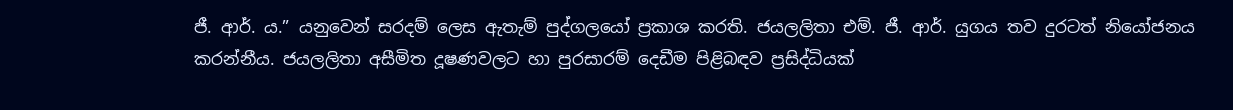ජී. ආර්. ය.” යනුවෙන් සරදම් ලෙස ඇතැම් පුද්ගලයෝ ප්‍රකාශ කරති. ජයලලිතා එම්. ජී. ආර්. යුගය තව දුරටත් නියෝජනය කරන්නීය. ජයලලිතා අසීමිත දූෂණවලට හා පුරසාරම් දෙඩීම පිළිබඳව ප්‍රසිද්ධියක්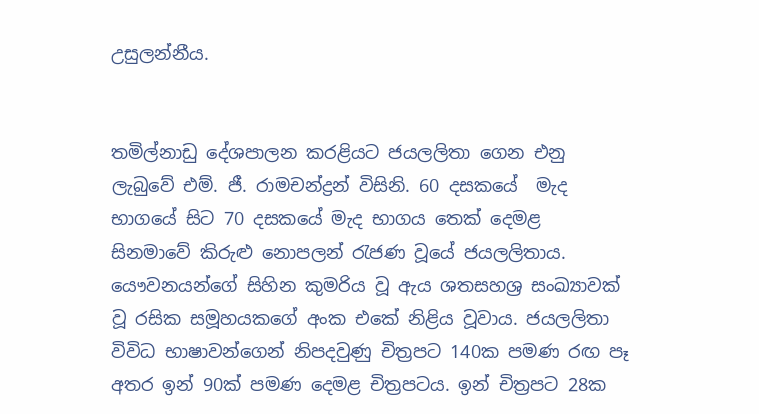උසුලන්නීය.


තමිල්නාඩු දේශපාලන කරළියට ජයලලිතා ගෙන එනු ලැබුවේ එම්. ජී. රාමචන්ද්‍රන් විසිනි. 60 දසකයේ  මැද භාගයේ සිට 70 දසකයේ මැද භාගය තෙක් දෙමළ සිනමාවේ කිරුළු නොපලන් රැජණ වූයේ ජයලලිතාය. යෞවනයන්ගේ සිහින කුමරිය වූ ඇය ශතසහශ්‍ර සංඛ්‍යාවක් වූ රසික සමූහයකගේ අංක එකේ නිළිය වූවාය. ජයලලිතා විවිධ භාෂාවන්ගෙන් නිපදවුණු චිත්‍රපට 140ක පමණ රඟ පෑ අතර ඉන් 90ක් පමණ දෙමළ චිත්‍රපටය. ඉන් චිත්‍රපට 28ක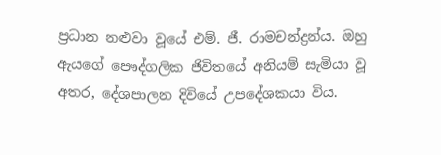ප්‍රධාන නළුවා වූයේ එම්. ජී. රාමචන්ද්‍රන්ය. ඔහු ඇයගේ පෞද්ගලික ජිවිතයේ අනියම් සැමියා වූ අතර, දේශපාලන දිවියේ උපදේශකයා විය.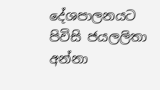දේශපාලනයට පිවිසි ජයලලිතා අන්නා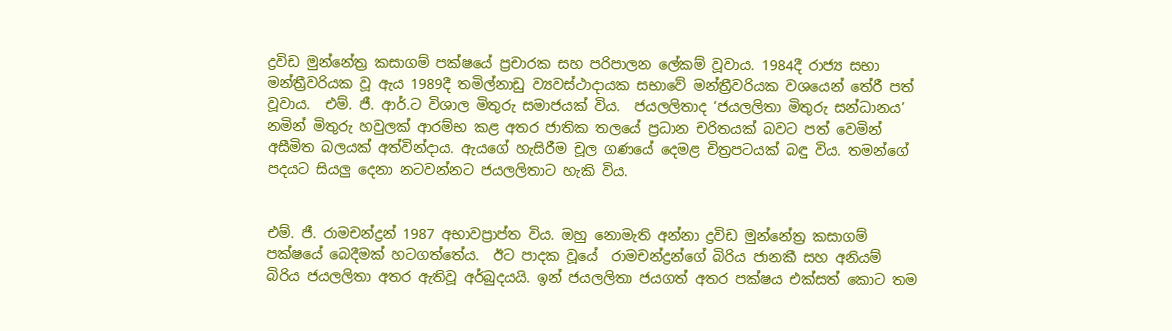ද්‍රවිඩ මුන්නේත්‍ර කසාගම් පක්ෂයේ ප්‍රචාරක සහ පරිපාලන ලේකම් වූවාය. 1984දී රාජ්‍ය සභා මන්ත්‍රීවරියක වූ ඇය 1989දී තමිල්නාඩු ව්‍යවස්ථාදායක සභාවේ මන්ත්‍රීවරියක වශයෙන් තේරී පත් වූවාය.  එම්. ජී. ආර්.ට විශාල මිතුරු සමාජයක් විය.  ජයලලිතාද ‘ජයලලිතා මිතුරු සන්ධානය’ නමින් මිතුරු හවුලක් ආරම්භ කළ අතර ජාතික තලයේ ප්‍රධාන චරිතයක් බවට පත් වෙමින් අසීමිත බලයක් අත්වින්දාය. ඇයගේ හැසිරීම චූල ගණයේ දෙමළ චිත්‍රපටයක් බඳු විය. තමන්ගේ පදයට සියලු දෙනා නටවන්නට ජයලලිතාට හැකි විය.


එම්. ජී. රාමචන්ද්‍රන් 1987 අභාවප්‍රාප්ත විය. ඔහු නොමැති අන්නා ද්‍රවිඩ මුන්නේත්‍ර කසාගම් පක්ෂයේ බෙදීමක් හටගත්තේය.  ඊට පාදක වූයේ  රාමචන්ද්‍රන්ගේ බිරිය ජානකී සහ අනියම් බිරිය ජයලලිතා අතර ඇතිවූ අර්බුදයයි. ඉන් ජයලලිතා ජයගත් අතර පක්ෂය එක්සත් කොට තම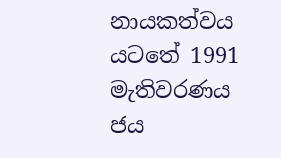නායකත්වය යටතේ 1991 මැතිවරණය ජය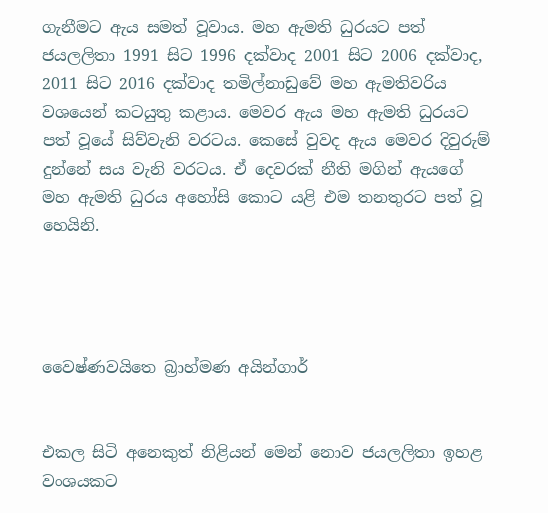ගැනීමට ඇය සමත් වූවාය. මහ ඇමති ධුරයට පත් ජයලලිතා 1991 සිට 1996 දක්වාද 2001 සිට 2006 දක්වාද, 2011 සිට 2016 දක්වාද තමිල්නාඩුවේ මහ ඇමතිවරිය වශයෙන් කටයුතු කළාය. මෙවර ඇය මහ ඇමති ධුරයට පත් වූයේ සිව්වැනි වරටය. කෙසේ වුවද ඇය මෙවර දිවුරුම් දුන්නේ සය වැනි වරටය. ඒ දෙවරක් නීති මගින් ඇයගේ මහ ඇමති ධුරය අහෝසි කොට යළි එම තනතුරට පත් වූ හෙයිනි.




වෛෂ්ණවයිතෙ බ්‍රාහ්මණ අයින්ගාර්


එකල සිටි අනෙකුත් නිළියන් මෙන් නොව ජයලලිතා ඉහළ වංශයකට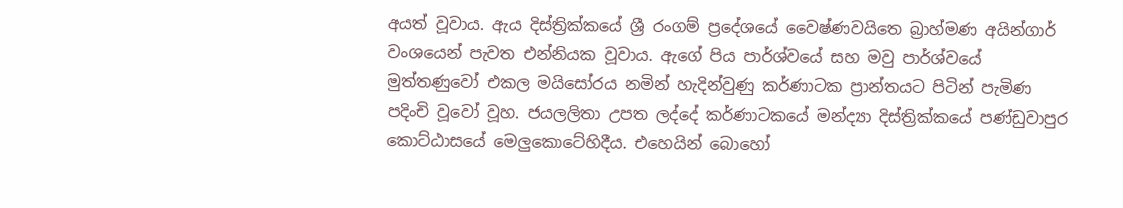අයත් වූවාය. ඇය දිස්ත්‍රික්කයේ ශ්‍රී රංගම් ප්‍රදේශයේ වෛෂ්ණවයිතෙ බ්‍රාහ්මණ අයින්ගාර් වංශයෙන් පැවත එන්නියක වූවාය. ඇගේ පිය පාර්ශ්වයේ සහ මවු පාර්ශ්වයේ මුත්තණුවෝ එකල මයිසෝරය නමින් හැදින්වුණු කර්ණාටක ප්‍රාන්තයට පිටින් පැමිණ පදිංචි වූවෝ වූහ. ජයලලිතා උපත ලද්දේ කර්ණාටකයේ මන්ද්‍යා දිස්ත්‍රික්කයේ පණ්ඩුවාපුර කොට්ඨාසයේ මෙලුකොටේහිදීය. එහෙයින් බොහෝ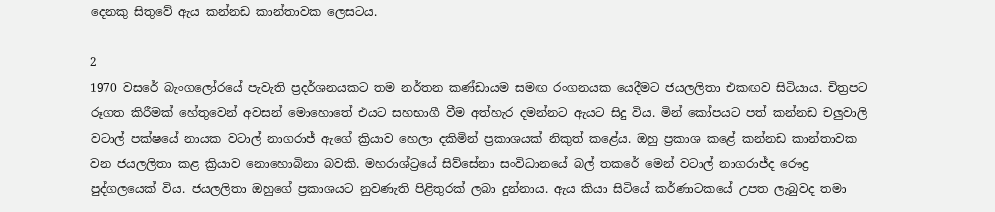දෙනකු සිතුවේ ඇය කන්නඩ කාන්තාවක ලෙසටය.

2
1970 වසරේ බැංගලෝරයේ පැවැති ප්‍රදර්ශනයකට තම නර්තන කණ්ඩායම සමඟ රංගනයක යෙදීමට ජයලලිතා එකඟව සිටියාය. චිත්‍රපට රූගත කිරීමක් හේතුවෙන් අවසන් මොහොතේ එයට සහභාගී වීම අත්හැර දමන්නට ඇයට සිදු විය. මින් කෝපයට පත් කන්නඩ චලුවාලි වටාල් පක්ෂයේ නායක වටාල් නාගරාජ් ඇගේ ක්‍රියාව හෙලා දකිමින් ප්‍රකාශයක් නිකුත් කළේය. ඔහු ප්‍රකාශ කළේ කන්නඩ කාන්තාවක වන ජයලලිතා කළ ක්‍රියාව නොහොබිනා බවකි. මහරාශ්ට්‍රයේ සිව්සේනා සංවිධානයේ බල් තකරේ මෙන් වටාල් නාගරාජ්ද රෞද්‍ර පුද්ගලයෙක් විය. ජයලලිතා ඔහුගේ ප්‍රකාශයට නුවණැති පිළිතුරක් ලබා දුන්නාය. ඇය කියා සිටියේ කර්ණාටකයේ උපත ලැබුවද තමා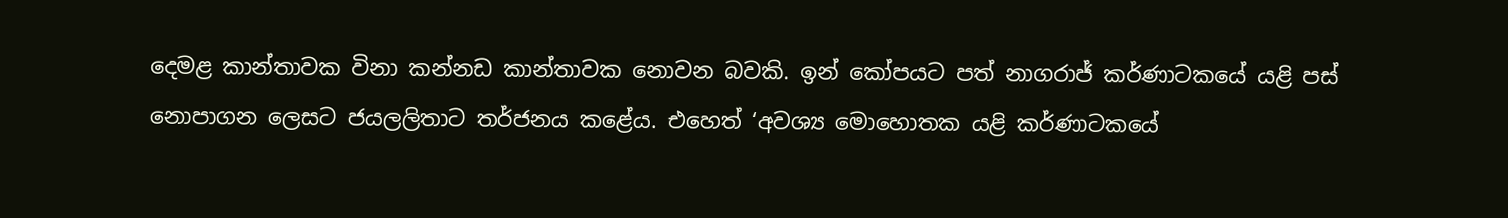දෙමළ කාන්තාවක විනා කන්නඩ කාන්තාවක නොවන බවකි. ඉන් කෝපයට පත් නාගරාජ් කර්ණාටකයේ යළි පස් නොපාගන ලෙසට ජයලලිතාට තර්ජනය කළේය. එහෙත් ‘අවශ්‍ය මොහොතක යළි කර්ණාටකයේ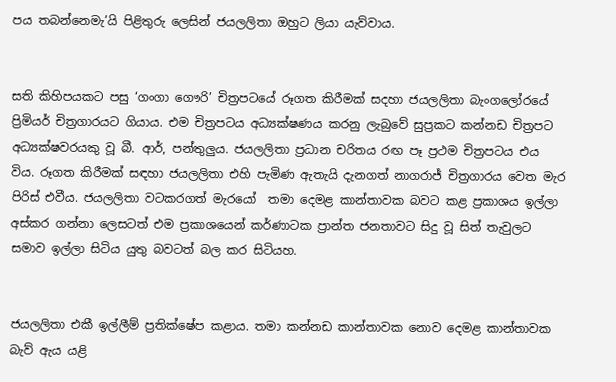පය තබන්නෙමැ’යි පිළිතුරු ලෙසින් ජයලලිතා ඔහුට ලියා යැව්වාය.


සති කිහිපයකට පසු ‘ගංගා ගෞරි’ චිත්‍රපටයේ රූගත කිරීමක් සදහා ජයලලිතා බැංගලෝරයේ ප්‍රිමියර් චිත්‍රගාරයට ගියාය. එම චිත්‍රපටය අධ්‍යක්ෂණය කරනු ලැබුවේ සුප්‍රකට කන්නඩ චිත්‍රපට අධ්‍යක්ෂවරයකු වූ බී. ආර්, පන්තුලුය. ජයලලිතා ප්‍රධාන චරිතය රඟ පෑ ප්‍රථම චිත්‍රපටය එය විය. රූගත කිරීමක් සඳහා ජයලලිතා එහි පැමිණ ඇතැයි දැනගත් නාගරාජ් චිත්‍රගාරය වෙත මැර පිරිස් එවීය. ජයලලිතා වටකරගත් මැරයෝ  තමා දෙමළ කාන්තාවක බවට කළ ප්‍රකාශය ඉල්ලා අස්කර ගන්නා ලෙසටත් එම ප්‍රකාශයෙන් කර්ණාටක ප්‍රාන්ත ජනතාවට සිදු වූ සිත් තැවුලට සමාව ඉල්ලා සිටිය යුතු බවටත් බල කර සිටියහ.


ජයලලිතා එකී ඉල්ලීම් ප්‍රතික්ෂේප කළාය. තමා කන්නඩ කාන්තාවක නොව දෙමළ කාන්තාවක බැව් ඇය යළි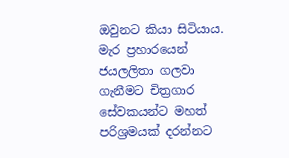ඔවුනට කියා සිටියාය. මැර ප්‍රහාරයෙන් ජයලලිතා ගලවා ගැනීමට චිත්‍රගාර සේවකයන්ට මහත් පරිශ්‍රමයක් දරන්නට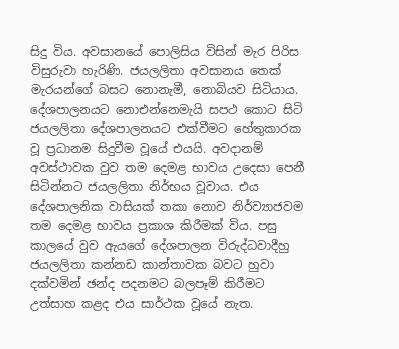සිදු විය. අවසානයේ පොලිසිය විසින් මැර පිරිස විසුරුවා හැරිණි. ජයලලිතා අවසානය තෙක් මැරයන්ගේ බසට නොනැමී, නොබියව සිටියාය. දේශපාලනයට නොඑන්නෙමැයි සපථ කොට සිටි ජයලලිතා දේශපාලනයට එක්වීමට හේතුකාරක වූ ප්‍රධානම සිදුවීම වූයේ එයයි. අවදානම් අවස්ථාවක වුව තම දෙමළ භාවය උදෙසා පෙනී සිටින්නට ජයලලිතා නිර්භය වූවාය. එය දේශපාලනික වාසියක් තකා නොව නිර්ව්‍යාජවම තම දෙමළ භාවය ප්‍රකාශ කිරීමක් විය. පසු කාලයේ වුව ඇයගේ දේශපාලන විරුද්ධවාදීහු ජයලලිතා කන්නඩ කාන්තාවක බවට හුවා දක්වමින් ඡන්ද පදනමට බලපෑම් කිරීමට උත්සාහ කළද එය සාර්ථක වූයේ නැත.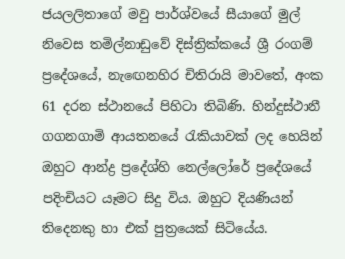ජයලලිතාගේ මවු පාර්ශ්වයේ සීයාගේ මුල් නිවෙස තමිල්නාඩුවේ දිස්ත්‍රික්කයේ ශ්‍රී රංගම් ප්‍රදේශයේ, නැඟෙනහිර චිතිරායි මාවතේ, අංක 61 දරන ස්ථානයේ පිහිටා තිබිණි. හින්දුස්ථානී ගගනගාමි ආයතනයේ රැකියාවක් ලද හෙයින් ඔහුට ආන්ද්‍ර ප්‍රදේශ්හි නෙල්ලෝරේ ප්‍රදේශයේ පදිංචියට යෑමට සිදු විය. ඔහුට දියණියන් තිදෙනකු හා එක් පුත්‍රයෙක් සිටියේය.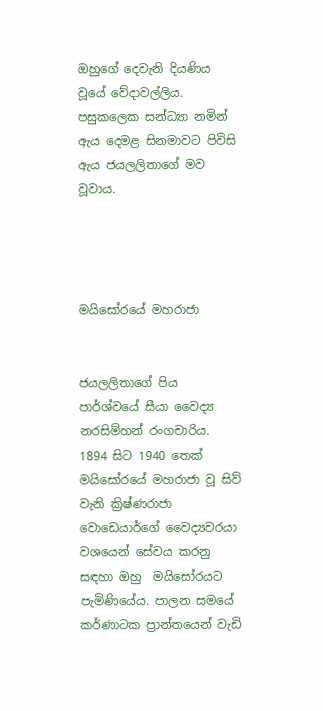ඔහුගේ දෙවැනි දියණිය වූයේ වේදාවල්ලිය. පසුකලෙක සන්ධ්‍යා නමින් ඇය දෙමළ සිනමාවට පිවිසි ඇය ජයලලිතාගේ මව වූවාය.




මයිසෝරයේ මහරාජා


ජයලලිතාගේ පිය පාර්ශ්වයේ සීයා වෛද්‍ය නරසිම්හන් රංගචාරිය. 1894 සිට 1940 තෙක් මයිසෝරයේ මහරාජා වූ සිව් වැනි ක්‍රිෂ්ණරාජා වොඩෙයාර්ගේ වෛද්‍යවරයා වශයෙන් සේවය කරනු සඳහා ඔහු  මයිසෝරයට පැමිණියේය. පාලන සමයේ කර්ණාටක ප්‍රාන්තයෙන් වැඩි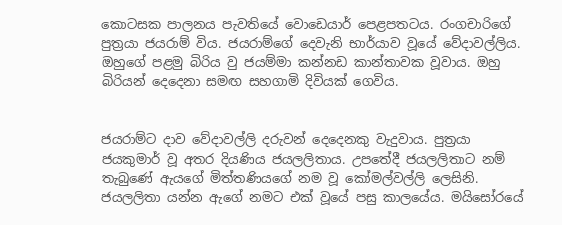කොටසක පාලනය පැවතියේ වොඩෙයාර් පෙළපතටය. රංගචාරිගේ පුත්‍රයා ජයරාම් විය. ජයරාම්ගේ දෙවැනි භාර්යාව වූයේ වේදාවල්ලිය. ඔහුගේ පළමු බිරිය වු ජයම්මා කන්නඩ කාන්තාවක වූවාය. ඔහු බිරියන් දෙදෙනා සමඟ සහගාමි දිවියක් ගෙවිය.


ජයරාම්ට දාව වේදාවල්ලි දරුවන් දෙදෙනකු වැදුවාය. පුත්‍රයා ජයකුමාර් වූ අතර දියණිය ජයලලිතාය. උපතේදී ජයලලිතාට නම් තැබුණේ ඇයගේ මිත්තණියගේ නම වූ කෝමල්වල්ලි ලෙසිනි. ජයලලිතා යන්න ඇගේ නමට එක් වූයේ පසු කාලයේය. මයිසෝරයේ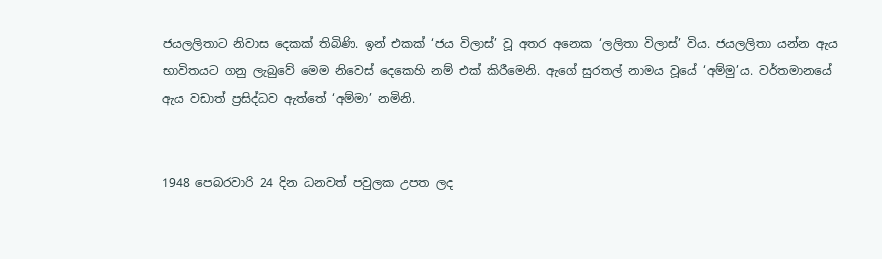ජයලලිතාට නිවාස දෙකක් තිබිණි. ඉන් එකක් ‘ජය විලාස්’ වූ අතර අනෙක ‘ලලිතා විලාස්’ විය. ජයලලිතා යන්න ඇය භාවිතයට ගනු ලැබුවේ මෙම නිවෙස් දෙකෙහි නම් එක් කිරීමෙනි. ඇගේ සුරතල් නාමය වූයේ ‘අම්මු’ය. වර්තමානයේ ඇය වඩාත් ප්‍රසිද්ධව ඇත්තේ ‘අම්මා’ නමිනි.


1948 පෙබරවාරි 24 දින ධනවත් පවුලක උපත ලද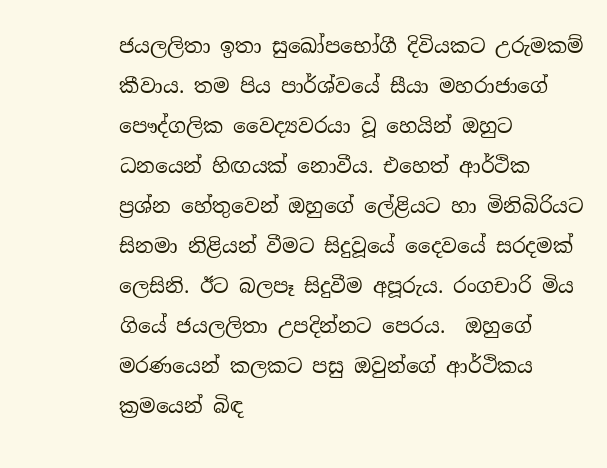ජයලලිතා ඉතා සුඛෝපභෝගී දිවියකට උරුමකම් කීවාය. තම පිය පාර්ශ්වයේ සීයා මහරාජාගේ පෞද්ගලික වෛද්‍යවරයා වූ හෙයින් ඔහුට ධනයෙන් හිඟයක් නොවීය. එහෙත් ආර්ථික ප්‍රශ්න හේතුවෙන් ඔහුගේ ලේළියට හා මිනිබිරියට සිනමා නිළියන් වීමට සිදුවූයේ දෛවයේ සරදමක් ලෙසිනි. ඊට බලපෑ සිදුවීම අපූරුය. රංගචාරි මිය ගියේ ජයලලිතා උපදින්නට පෙරය.  ඔහුගේ මරණයෙන් කලකට පසු ඔවුන්ගේ ආර්ථිකය ක්‍රමයෙන් බිඳ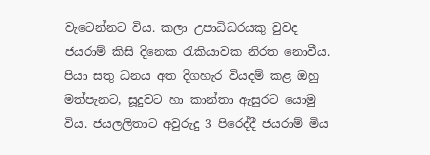වැටෙන්නට විය. කලා උපාධිධරයකු වුවද ජයරාම් කිසි දිනෙක රැකියාවක නිරත නොවීය. පියා සතු ධනය අත දිගහැර වියදම් කළ ඔහු මත්පැනට, සූදුවට හා කාන්තා ඇසුරට යොමු විය. ජයලලිතාට අවුරුදු 3 පිරෙද්දී ජයරාම් මිය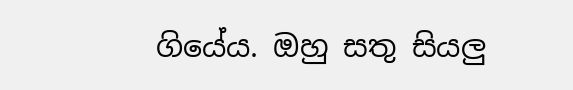ගියේය. ඔහු සතු සියලු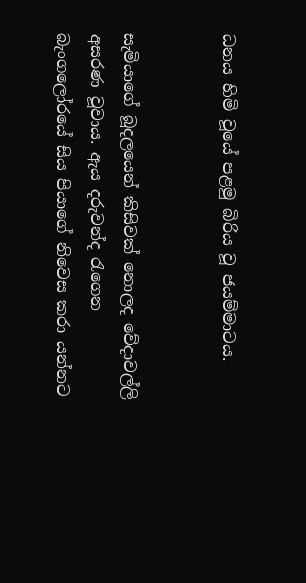ධනය හිමි වූයේ පළමු බිරිය වූ ජයම්මාටය.


සැමියාගේ බූදලයෙන් කිසිවක් නොලද වේදාවල්ලි අසරණ වූවාය. ඇය දරුවන්ද රැගෙන බැංගලෝරයේ සිය පියාගේ නිවෙස කරා යන්නට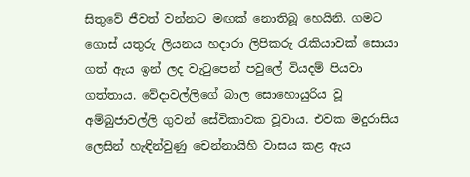සිතුවේ ජීවත් වන්නට මඟක් නොතිබූ හෙයිනි. ගමට ගොස් යතුරු ලියනය හදාරා ලිපිකරු රැකියාවක් සොයා ගත් ඇය ඉන් ලද වැටුපෙන් පවුලේ වියදම් පියවා ගත්තාය. වේදාවල්ලිගේ බාල සොහොයුරිය වූ අම්බුජාවල්ලි ගුවන් සේවිකාවක වූවාය. එවක මදුරාසිය ලෙසින් හැඳින්වුණු චෙන්නායිහි වාසය කළ ඇය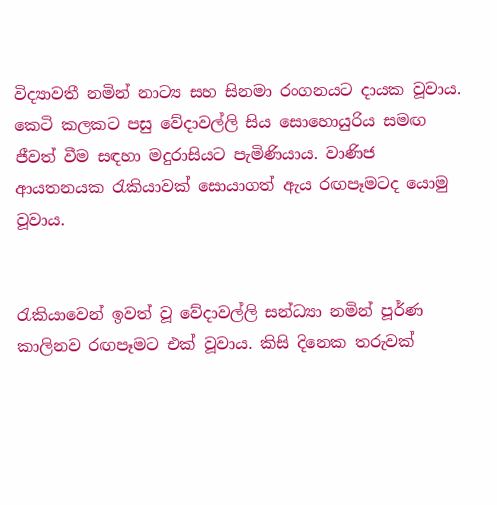විද්‍යාවතී නමින් නාට්‍ය සහ සිනමා රංගනයට දායක වූවාය. කෙටි කලකට පසු වේදාවල්ලි සිය සොහොයුරිය සමඟ ජීවත් වීම සඳහා මදුරාසියට පැමිණියාය. වාණිජ ආයතනයක රැකියාවක් සොයාගත් ඇය රඟපෑමටද යොමු වූවාය.


රැකියාවෙන් ඉවත් වූ වේදාවල්ලි සන්ධ්‍යා නමින් පූර්ණ කාලිනව රඟපෑමට එක් වූවාය. කිසි දිනෙක තරුවක්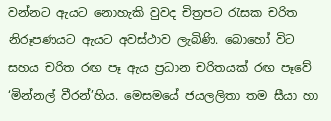වන්නට ඇයට නොහැකි වුවද චිත්‍රපට රැසක චරිත නිරූපණයට ඇයට අවස්ථාව ලැබිණි. බොහෝ විට සහය චරිත රඟ පෑ ඇය ප්‍රධාන චරිතයක් රඟ පෑවේ ‘මින්නල් වීරන්’හිය. මෙසමයේ ජයලලිතා තම සීයා හා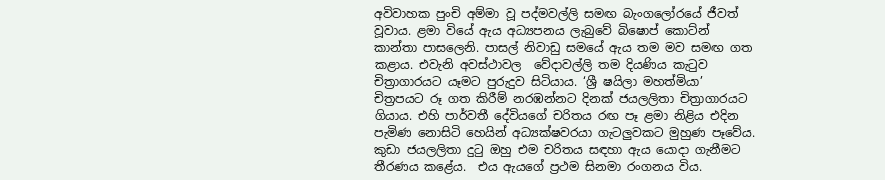අවිවාහක පුංචි අම්මා වූ පද්මවල්ලි සමඟ බැංගලෝරයේ ජීවත් වූවාය. ළමා වියේ ඇය අධ්‍යපනය ලැබුවේ බිෂොප් කොට්න් කාන්තා පාසලෙනි. පාසල් නිවාඩු සමයේ ඇය තම මව සමඟ ගත කළාය. එවැනි අවස්ථාවල  වේදාවල්ලි තම දියණිය කැටුව චිත්‍රාගාරයට යෑමට පුරුදුව සිටියාය. ‘ශ්‍රී ෂයිලා මහත්මියා’ චිත්‍රපයට රූ ගත කිරීම් නරඹන්නට දිනක් ජයලලිතා චිත්‍රාගාරයට ගියාය. එහි පාර්වතී දේවියගේ චරිතය රඟ පෑ ළමා නිළිය එදින පැමිණ නොසිටි හෙයින් අධ්‍යක්ෂවරයා ගැටලුවකට මුහුණ පෑවේය. කුඩා ජයලලිතා දුටු ඔහු එම චරිතය සඳහා ඇය යොදා ගැනීමට තීරණය කළේය.  එය ඇයගේ ප්‍රථම සිනමා රංගනය විය.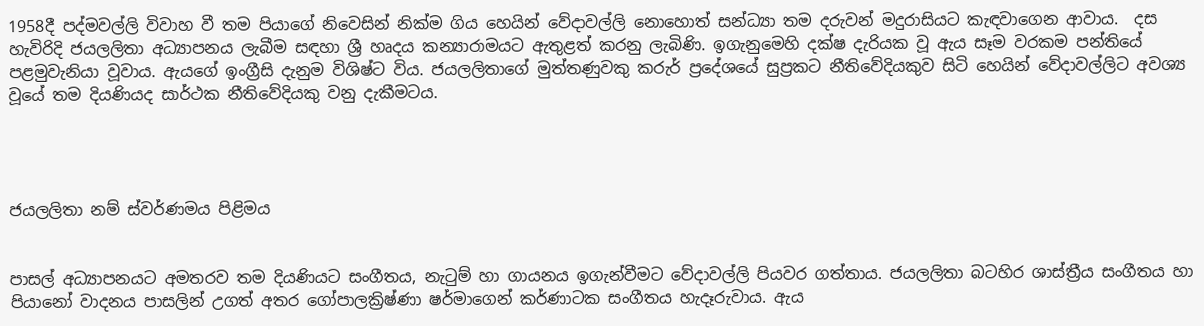1958දී පද්මවල්ලි විවාහ වී තම පියාගේ නිවෙසින් නික්ම ගිය හෙයින් වේදාවල්ලි නොහොත් සන්ධ්‍යා තම දරුවන් මදුරාසියට කැඳවාගෙන ආවාය.  දස හැවිරිදි ජයලලිතා අධ්‍යාපනය ලැබීම සඳහා ශ්‍රී හෘදය කන්‍යාරාමයට ඇතුළත් කරනු ලැබිණි. ඉගැනුමෙහි දක්ෂ දැරියක වූ ඇය සෑම වරකම පන්තියේ පළමුවැනියා වූවාය. ඇයගේ ඉංග්‍රීසි දැනුම විශිෂ්ට විය. ජයලලිතාගේ මුත්තණුවකු කරුර් ප්‍රදේශයේ සුප්‍රකට නීතිවේදියකුව සිටි හෙයින් වේදාවල්ලිට අවශ්‍ය වූයේ තම දියණියද සාර්ථක නීතිවේදියකු වනු දැකීමටය.




ජයලලිතා නම් ස්වර්ණමය පිළිමය


පාසල් අධ්‍යාපනයට අමතරව තම දියණියට සංගීතය, නැටුම් හා ගායනය ඉගැන්වීමට වේදාවල්ලි පියවර ගත්තාය. ජයලලිතා බටහිර ශාස්ත්‍රීය සංගීතය හා පියානෝ වාදනය පාසලින් උගත් අතර ගෝපාලක්‍රිෂ්ණා ෂර්මාගෙන් කර්ණාටක සංගීතය හැදෑරුවාය. ඇය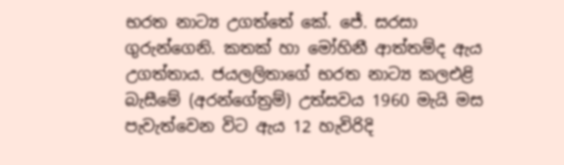භරත නාට්‍ය උගත්තේ කේ. ජේ. සරසා ගුරුන්ගෙනි. කතක් හා මෝහිනී ආත්තම්ද ඇය උගත්තාය. ජයලලිතාගේ භරත නාට්‍ය කලඑළි බැසීමේ (අරන්ගේත්‍රම්) උත්සවය 1960 මැයි මස පැවැත්වෙන විට ඇය 12 හැවිරිදි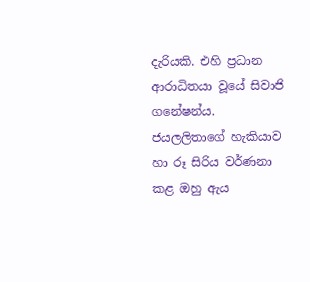දැරියකි. එහි ප්‍රධාන ආරාධිතයා වූයේ සිවාජි ගනේෂන්ය. ජයලලිතාගේ හැකියාව හා රූ සිරිය වර්ණනා කළ ඔහු ඇය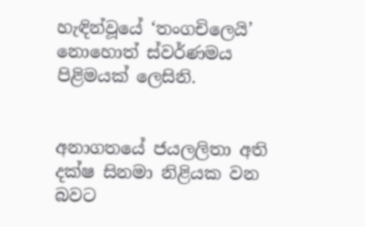හැඳින්වූයේ ‘තංගචිලෙයි’ නොහොත් ස්වර්ණමය පිළිමයක් ලෙසිනි.


අනාගතයේ ජයලලිතා අති දක්ෂ සිනමා නිළියක වන බවට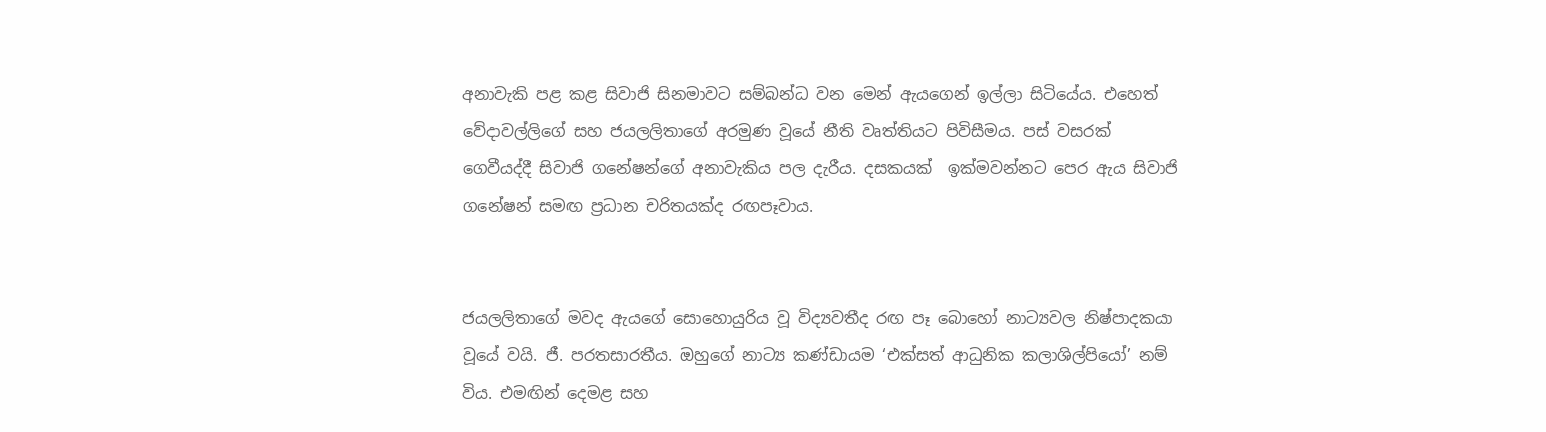අනාවැකි පළ කළ සිවාජි සිනමාවට සම්බන්ධ වන මෙන් ඇයගෙන් ඉල්ලා සිටියේය. එහෙත් වේදාවල්ලිගේ සහ ජයලලිතාගේ අරමුණ වූයේ නීති වෘත්තියට පිවිසීමය. පස් වසරක් ගෙවීයද්දී සිවාජි ගනේෂන්ගේ අනාවැකිය පල දැරීය. දසකයක්  ඉක්මවන්නට පෙර ඇය සිවාජි ගනේෂන් සමඟ ප්‍රධාන චරිතයක්ද රඟපෑවාය.


ජයලලිතාගේ මවද ඇයගේ සොහොයුරිය වූ විද්‍යවතීද රඟ පෑ බොහෝ නාට්‍යවල නිෂ්පාදකයා වූයේ වයි. ජී. පරතසාරතීය. ඔහුගේ නාට්‍ය කණ්ඩායම ‘එක්සත් ආධුනික කලාශිල්පියෝ’ නම් විය. එමඟින් දෙමළ සහ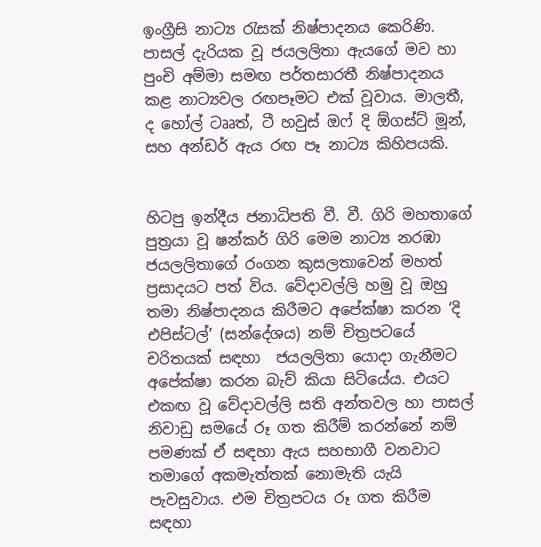ඉංග්‍රීසි නාට්‍ය රැසක් නිෂ්පාදනය කෙරිණි. පාසල් දැරියක වූ ජයලලිතා ඇයගේ මව හා පුංචි අම්මා සමඟ පර්තසාරතී නිෂ්පාදනය කළ නාට්‍යවල රඟපෑමට එක් වූවාය. මාලතී, ද හෝල් ටෲත්, ටී හවුස් ඔෆ් දි ඕගස්ට් මූන්, සහ අන්ඩර් ඇය රඟ පෑ නාට්‍ය කිහිපයකි.


හිටපු ඉන්දීය ජනාධිපති වී. වී. ගිරි මහතාගේ පුත්‍රයා වූ ෂන්කර් ගිරි මෙම නාට්‍ය නරඹා ජයලලිතාගේ රංගන කුසලතාවෙන් මහත් ප්‍රසාදයට පත් විය. වේදාවල්ලි හමු වූ ඔහු තමා නිෂ්පාදනය කිරීමට අපේක්ෂා කරන ‘දි එපිස්ටල්’ (සන්දේශය) නම් චිත්‍රපටයේ චරිතයක් සඳහා  ජයලලිතා යොදා ගැනීමට අපේක්ෂා කරන බැව් කියා සිටියේය. එයට එකඟ වූ වේදාවල්ලි සති අන්තවල හා පාසල් නිවාඩු සමයේ රූ ගත කිරීම් කරන්නේ නම් පමණක් ඒ සඳහා ඇය සහභාගී වනවාට තමාගේ අකමැත්තක් නොමැති යැයි පැවසුවාය. එම චිත්‍රපටය රූ ගත කිරීම සඳහා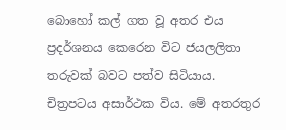බොහෝ කල් ගත වූ අතර එය ප්‍රදර්ශනය කෙරෙන විට ජයලලිතා තරුවක් බවට පත්ව සිටියාය. චිත්‍රපටය අසාර්ථක විය. මේ අතරතුර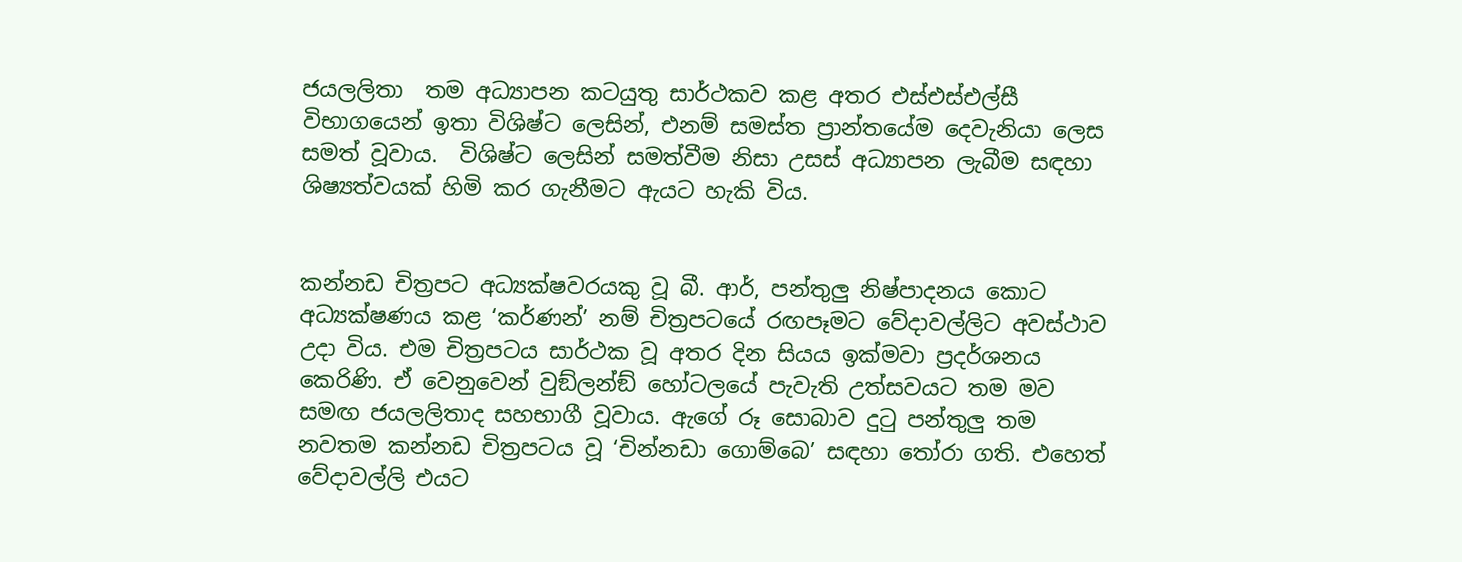ජයලලිතා  තම අධ්‍යාපන කටයුතු සාර්ථකව කළ අතර එස්එස්එල්සී විභාගයෙන් ඉතා විශිෂ්ට ලෙසින්, එනම් සමස්ත ප්‍රාන්තයේම දෙවැනියා ලෙස සමත් වූවාය.  විශිෂ්ට ලෙසින් සමත්වීම නිසා උසස් අධ්‍යාපන ලැබීම සඳහා ශිෂ්‍යත්වයක් හිමි කර ගැනීමට ඇයට හැකි විය.


කන්නඩ චිත්‍රපට අධ්‍යක්ෂවරයකු වූ බී. ආර්, පන්තුලු නිෂ්පාදනය කොට අධ්‍යක්ෂණය කළ ‘කර්ණන්’ නම් චිත්‍රපටයේ රඟපෑමට වේදාවල්ලිට අවස්ථාව උදා විය. එම චිත්‍රපටය සාර්ථක වූ අතර දින සියය ඉක්මවා ප්‍රදර්ශනය කෙරිණි. ඒ වෙනුවෙන් වුඞ්ලන්ඞ් හෝටලයේ පැවැති උත්සවයට තම මව සමඟ ජයලලිතාද සහභාගී වූවාය. ඇගේ රූ සොබාව දුටු පන්තුලු තම නවතම කන්නඩ චිත්‍රපටය වූ ‘චින්නඩා ගොම්බෙ’ සඳහා තෝරා ගති. එහෙත් වේදාවල්ලි එයට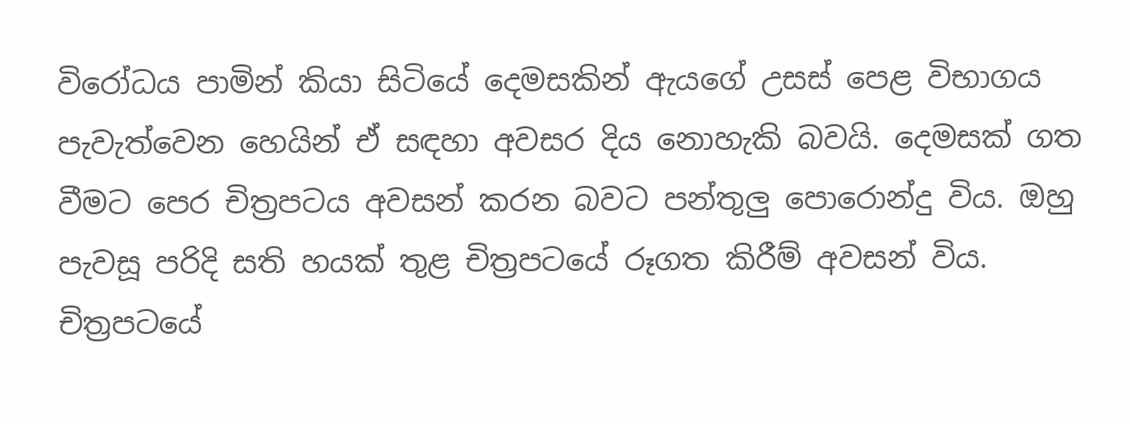විරෝධය පාමින් කියා සිටියේ දෙමසකින් ඇයගේ උසස් පෙළ විභාගය පැවැත්වෙන හෙයින් ඒ සඳහා අවසර දිය නොහැකි බවයි. දෙමසක් ගත වීමට පෙර චිත්‍රපටය අවසන් කරන බවට පන්තුලු පොරොන්දු විය. ඔහු පැවසූ පරිදි සති හයක් තුළ චිත්‍රපටයේ රූගත කිරීම් අවසන් විය. චිත්‍රපටයේ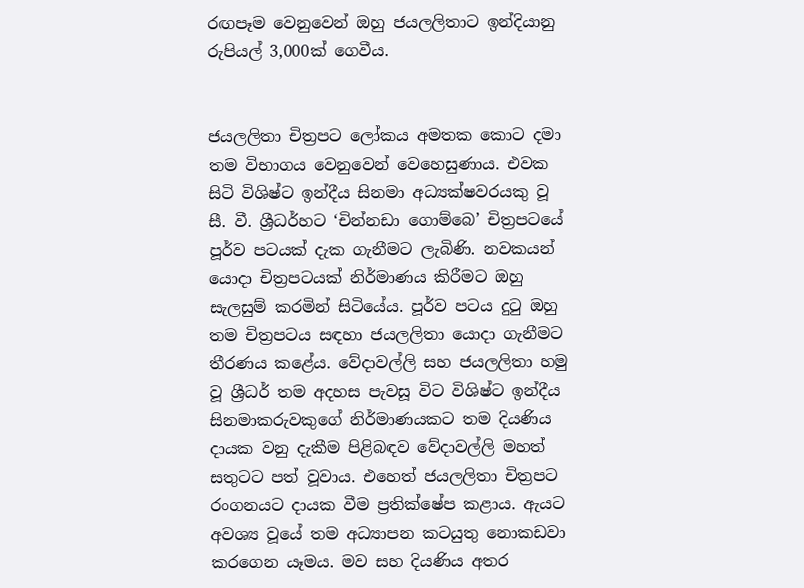රඟපෑම වෙනුවෙන් ඔහු ජයලලිතාට ඉන්දියානු රුපියල් 3,000ක් ගෙවීය.


ජයලලිතා චිත්‍රපට ලෝකය අමතක කොට දමා තම විභාගය වෙනුවෙන් වෙහෙසුණාය. එවක සිටි විශිෂ්ට ඉන්දීය සිනමා අධ්‍යක්ෂවරයකු වූ සී. වී. ශ්‍රීධර්හට ‘චින්නඩා ගොම්බෙ’ චිත්‍රපටයේ පූර්ව පටයක් දැක ගැනීමට ලැබිණි. නවකයන් යොදා චිත්‍රපටයක් නිර්මාණය කිරීමට ඔහු සැලසුම් කරමින් සිටියේය. පූර්ව පටය දුටු ඔහු තම චිත්‍රපටය සඳහා ජයලලිතා යොදා ගැනීමට තීරණය කළේය. වේදාවල්ලි සහ ජයලලිතා හමු වූ ශ්‍රීධර් තම අදහස පැවසූ විට විශිෂ්ට ඉන්දීය සිනමාකරුවකුගේ නිර්මාණයකට තම දියණිය දායක වනු දැකීම පිළිබඳව වේදාවල්ලි මහත් සතුටට පත් වූවාය. එහෙත් ජයලලිතා චිත්‍රපට රංගනයට දායක වීම ප්‍රතික්ෂේප කළාය. ඇයට අවශ්‍ය වූයේ තම අධ්‍යාපන කටයුතු නොකඩවා කරගෙන යෑමය. මව සහ දියණිය අතර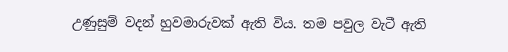උණුසුම් වදන් හුවමාරුවක් ඇති විය. තම පවුල වැටී ඇති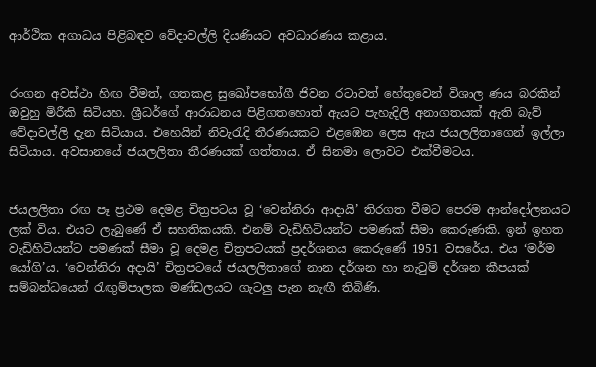ආර්ථික අගාධය පිළිබඳව වේදාවල්ලි දියණියට අවධාරණය කළාය.


රංගන අවස්ථා හිඟ වීමත්, ගතකළ සුඛෝපභෝගී ජිවන රටාවත් හේතුවෙන් විශාල ණය බරකින් ඔවුහු මිරීකි සිටියහ. ශ්‍රීධර්ගේ ආරාධනය පිළිගතහොත් ඇයට පැහැදිලි අනාගතයක් ඇති බැව් වේදාවල්ලි දැන සිටියාය. එහෙයින් නිවැරැදි තීරණයකට එළඹෙන ලෙස ඇය ජයලලිතාගෙන් ඉල්ලා සිටියාය. අවසානයේ ජයලලිතා තීරණයක් ගත්තාය. ඒ සිනමා ලොවට එක්වීමටය.


ජයලලිතා රඟ පෑ ප්‍රථම දෙමළ චිත්‍රපටය වූ ‘වෙන්නිරා ආදායි’ තිරගත වීමට පෙරම ආන්දෝලනයට ලක් විය. එයට ලැබුණේ ඒ සහතිකයකි. එනම් වැඩිහිටියන්ට පමණක් සීමා කෙරුණකි. ඉන් ඉහත වැඩිහිටියන්ට පමණක් සීමා වූ දෙමළ චිත්‍රපටයක් ප්‍රදර්ශනය කෙරුණේ 1951 වසරේය. එය ‘මර්ම යෝගි’ය. ‘වෙන්නිරා අදායි’ චිත්‍රපටයේ ජයලලිතාගේ නාන දර්ශන හා නැටුම් දර්ශන කීපයක් සම්බන්ධයෙන් රැඟුම්පාලක මණ්ඩලයට ගැටලු පැන නැඟී තිබිණි.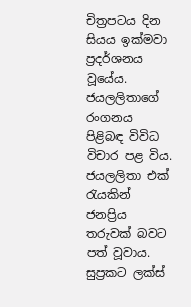චිත්‍රපටය දින සියය ඉක්මවා ප්‍රදර්ශනය වූයේය. ජයලලිතාගේ රංගනය පිළිබඳ විවිධ විචාර පළ විය. ජයලලිතා එක් රැයකින් ජනප්‍රිය තරුවක් බවට පත් වූවාය. සුප්‍රකට ලක්ස්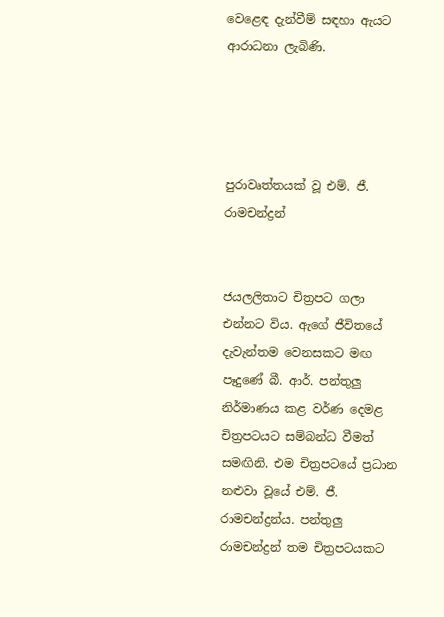වෙළෙඳ දැන්වීම් සඳහා ඇයට ආරාධනා ලැබිණි.




පුරාවෘත්තයක් වූ එම්. ජී. රාමචන්ද්‍රන්


ජයලලිතාට චිත්‍රපට ගලා එන්නට විය. ඇගේ ජීවිතයේ දැවැන්තම වෙනසකට මඟ පෑදුණේ බී. ආර්. පන්තුලු නිර්මාණය කළ වර්ණ දෙමළ චිත්‍රපටයට සම්බන්ධ වීමත් සමඟිනි. එම චිත්‍රපටයේ ප්‍රධාන නළුවා වූයේ එම්. ජී. රාමචන්ද්‍රන්ය. පන්තුලු රාමචන්ද්‍රන් තම චිත්‍රපටයකට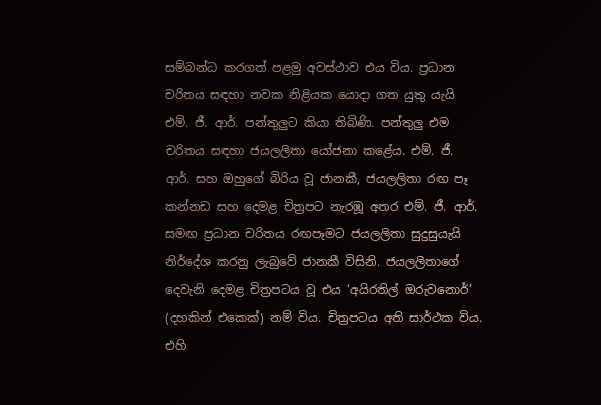සම්බන්ධ කරගත් පළමු අවස්ථාව එය විය. ප්‍රධාන චරිතය සඳහා නවක නිළියක යොදා ගත යුතු යැයි එම්. ජී. ආර්. පන්තුලුට කියා තිබිණි. පන්තුලු එම චරිතය සඳහා ජයලලිතා යෝජනා කළේය. එම්. ජී. ආර්. සහ ඔහුගේ බිරිය වූ ජානකී, ජයලලිතා රඟ පෑ කන්නඩ සහ දෙමළ චිත්‍රපට නැරඹූ අතර එම්. ජී. ආර්. සමඟ ප්‍රධාන චරිතය රඟපෑමට ජයලලිතා සුදුසුයැයි  නිර්දේශ කරනු ලැබුවේ ජානකී විසිනි. ජයලලිතාගේ දෙවැනි දෙමළ චිත්‍රපටය වූ එය ‘අයිරතිල් ඔරුවනොර්’ (දහකින් එකෙක්) නම් විය. චිත්‍රපටය අති සාර්ථක විය. එහි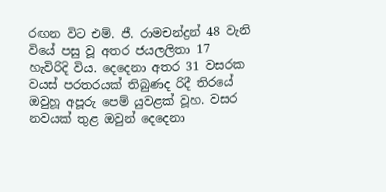රඟන විට එම්. ජී. රාමචන්ද්‍රන් 48 වැනි වියේ පසු වූ අතර ජයලලිතා 17 හැවිරිදි විය. දෙදෙනා අතර 31 වසරක වයස් පරතරයක් තිබුණද රිදී තිරයේ ඔවුහූ අපූරු පෙම් යුවළක් වූහ. වසර නවයක් තුළ ඔවුන් දෙදෙනා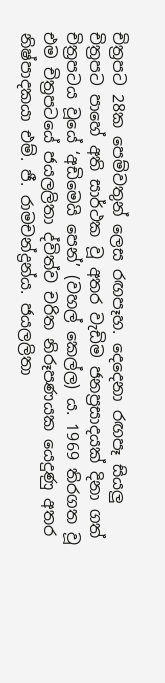චිත්‍රපට 28ක පෙම්වතුන් ලෙස රඟපෑහ. දෙදෙනා රඟපෑ සියලු චිත්‍රපට පාහේ අති සාර්ථක වූ අතර වැඩිම ජනප්‍රසාදයක් දිනා ගත් චිත්‍රපටය වූයේ ‘අඩිමෙයි පෙන්’ (වහල් කෙල්ල) ය. 1969 තිරගත වූ එම චිත්‍රපටයේ ජයලලිතා ද්විත්ව චරිත නිරූපණයක යෙදුණු අතර නිෂ්පාදකයා එම්. ජී. රාමචන්ද්‍රන්ය. ජයලලිතා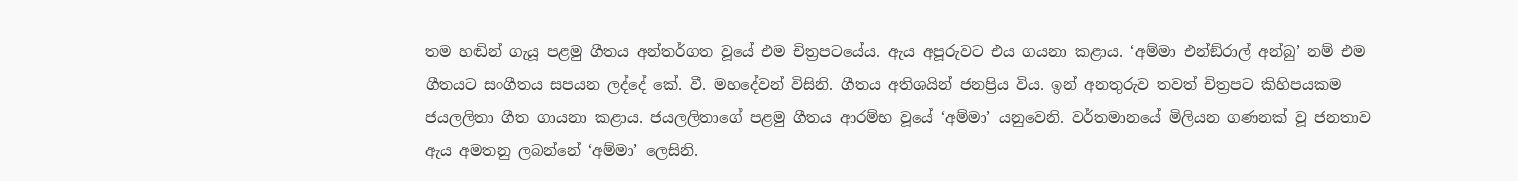තම හඬින් ගැයූ පළමු ගීතය අන්තර්ගත වූයේ එම චිත්‍රපටයේය. ඇය අපූරුවට එය ගයනා කළාය. ‘අම්මා එන්ඞ්රාල් අන්බු’ නම් එම ගීතයට සංගීතය සපයන ලද්දේ කේ. වී. මහදේවන් විසිනි. ගීතය අතිශයින් ජනප්‍රිය විය. ඉන් අනතුරුව තවත් චිත්‍රපට කිහිපයකම ජයලලිතා ගීත ගායනා කළාය. ජයලලිතාගේ පළමු ගීතය ආරම්භ වූයේ ‘අම්මා’ යනුවෙනි. වර්තමානයේ මිලියන ගණනක් වූ ජනතාව ඇය අමතනු ලබන්නේ ‘අම්මා’ ලෙසිනි.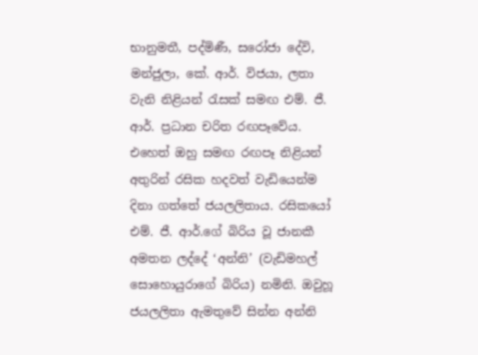භානුමතී, පද්මිණී, සරෝජා දේවි, මන්ජුලා, කේ. ආර්. විජයා, ලතා වැනි නිළියන් රැසක් සමඟ එම්. ජී. ආර්. ප්‍රධාන චරිත රඟපෑවේය. එහෙත් ඔහු සමඟ රඟපෑ නිළියන් අතුරින් රසික හදවත් වැඩියෙන්ම දිනා ගත්තේ ජයලලිතාය. රසිකයෝ එම්. ජී. ආර්.ගේ බිරිය වූ ජානකී අමතන ලද්දේ ‘අන්නි’ (වැඩිමහල් සොහොයුරාගේ බිරිය) නමිනි. ඔවුහූ ජයලලිතා ඇමතුවේ සින්න අන්නි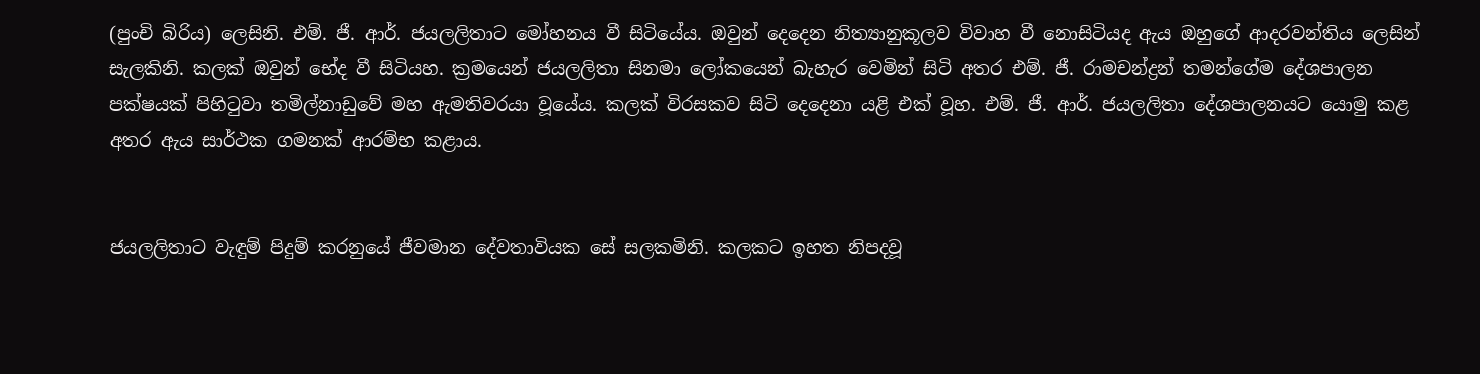(පුංචි බිරිය) ලෙසිනි. එම්. ජී. ආර්. ජයලලිතාට මෝහනය වී සිටියේය. ඔවුන් දෙදෙන නිත්‍යානුකූලව විවාහ වී නොසිටියද ඇය ඔහුගේ ආදරවන්තිය ලෙසින් සැලකිනි. කලක් ඔවුන් භේද වී සිටියහ. ක්‍රමයෙන් ජයලලිතා සිනමා ලෝකයෙන් බැහැර වෙමින් සිටි අතර එම්. ජී. රාමචන්ද්‍රන් තමන්ගේම දේශපාලන පක්ෂයක් පිහිටුවා තමිල්නාඩුවේ මහ ඇමතිවරයා වූයේය. කලක් විරසකව සිටි දෙදෙනා යළි එක් වූහ. එම්. ජී. ආර්. ජයලලිතා දේශපාලනයට යොමු කළ අතර ඇය සාර්ථක ගමනක් ආරම්භ කළාය.


ජයලලිතාට වැඳුම් පිදුම් කරනුයේ ජීවමාන දේවතාවියක සේ සලකමිනි. කලකට ඉහත නිපදවූ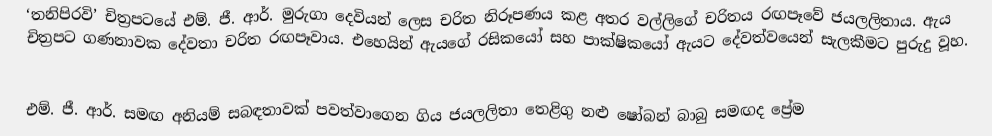‘තනිපිරවි’ චිත්‍රපටයේ එම්. ජී. ආර්. මුරුගා දෙවියන් ලෙස චරිත නිරූපණය කළ අතර වල්ලිගේ චරිතය රඟපෑවේ ජයලලිතාය. ඇය  චිත්‍රපට ගණනාවක දේවතා චරිත රඟපෑවාය. එහෙයින් ඇයගේ රසිකයෝ සහ පාක්ෂිකයෝ ඇයට දේවත්වයෙන් සැලකීමට පුරුදු වූහ.


එම්. ජී. ආර්. සමඟ අනියම් සබඳතාවක් පවත්වාගෙන ගිය ජයලලිතා තෙළිගු නළු ෂෝබන් බාබු සමඟද ප්‍රේම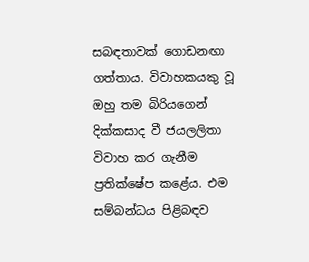සබඳතාවක් ගොඩනඟා ගත්තාය. විවාහකයකු වූ ඔහු තම බිරියගෙන් දික්කසාද වී ජයලලිතා විවාහ කර ගැනීම ප්‍රතික්ෂේප කළේය. එම සම්බන්ධය පිළිබඳව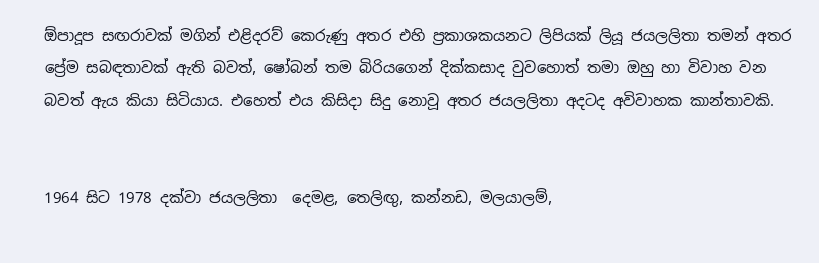ඕපාදූප සඟරාවක් මගින් එළිදරව් කෙරුණු අතර එහි ප්‍රකාශකයනට ලිපියක් ලියූ ජයලලිතා තමන් අතර ප්‍රේම සබඳතාවක් ඇති බවත්, ෂෝබන් තම බිරියගෙන් දික්කසාද වුවහොත් තමා ඔහු හා විවාහ වන බවත් ඇය කියා සිටියාය. එහෙත් එය කිසිදා සිදු නොවූ අතර ජයලලිතා අදටද අවිවාහක කාන්තාවකි.


1964 සිට 1978 දක්වා ජයලලිතා  දෙමළ, තෙලිඟු, කන්නඩ, මලයාලම්,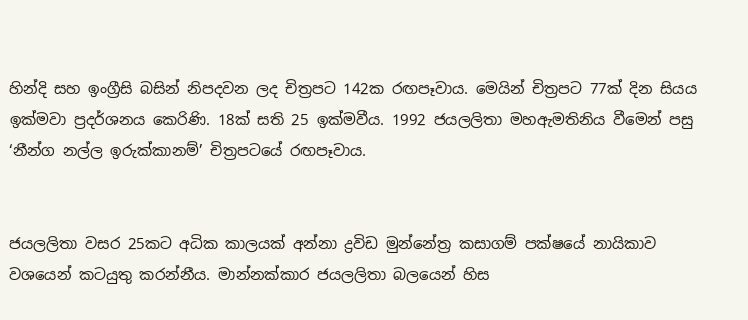හින්දි සහ ඉංග්‍රීසි බසින් නිපදවන ලද චිත්‍රපට 142ක රඟපෑවාය. මෙයින් චිත්‍රපට 77ක් දින සියය ඉක්මවා ප්‍රදර්ශනය කෙරිණි. 18ක් සති 25 ඉක්මවීය. 1992 ජයලලිතා මහඇමතිනිය වීමෙන් පසු ‘නීන්ග නල්ල ඉරුක්කානම්’ චිත්‍රපටයේ රඟපෑවාය.


ජයලලිතා වසර 25කට අධික කාලයක් අන්නා ද්‍රවිඩ මුන්නේත්‍ර කසාගම් පක්ෂයේ නායිකාව වශයෙන් කටයුතු කරන්නීය. මාන්නක්කාර ජයලලිතා බලයෙන් හිස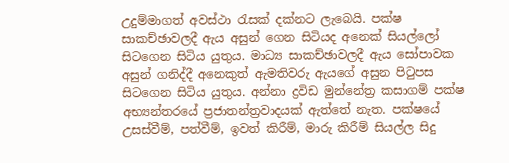උදුම්මාගත් අවස්ථා රැසක් දක්නට ලැබෙයි. පක්ෂ සාකච්ඡාවලදී ඇය අසුන් ගෙන සිටියද අනෙක් සියල්ලෝ සිටගෙන සිටිය යුතුය. මාධ්‍ය සාකච්ඡාවලදී ඇය සෝපාවක අසුන් ගනිද්දී අනෙකුත් ඇමතිවරු ඇයගේ අසුන පිටුපස සිටගෙන සිටිය යුතුය. අන්නා ද්‍රවිඩ මුන්නේත්‍ර කසාගම් පක්ෂ අභ්‍යන්තරයේ ප්‍රජාතන්ත්‍රවාදයක් ඇත්තේ නැත. පක්ෂයේ  උසස්වීම්, පත්වීම්, ඉවත් කිරීම්, මාරු කිරීම් සියල්ල සිදු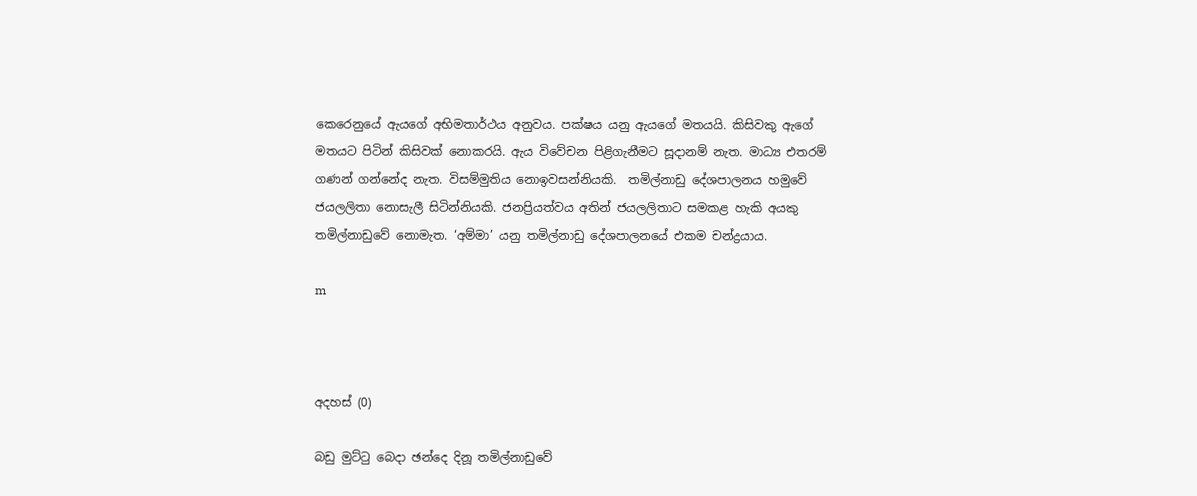කෙරෙනුයේ ඇයගේ අභිමතාර්ථය අනුවය. පක්ෂය යනු ඇයගේ මතයයි. කිසිවකු ඇගේ මතයට පිටින් කිසිවක් නොකරයි. ඇය විවේචන පිළිගැනීමට සූදානම් නැත. මාධ්‍ය එතරම් ගණන් ගන්නේද නැත. විසම්මුතිය නොඉවසන්නියකි.  තමිල්නාඩු දේශපාලනය හමුවේ ජයලලිතා නොසැලී සිටින්නියකි. ජනප්‍රියත්වය අතින් ජයලලිතාට සමකළ හැකි අයකු තමිල්නාඩුවේ නොමැත. ‘අම්මා’ යනු තමිල්නාඩු දේශපාලනයේ එකම චන්ද්‍රයාය.

m



අදහස් (0)

බඩු මුට්ටු බෙදා ඡන්දෙ දිනූ තමිල්නාඩුවේ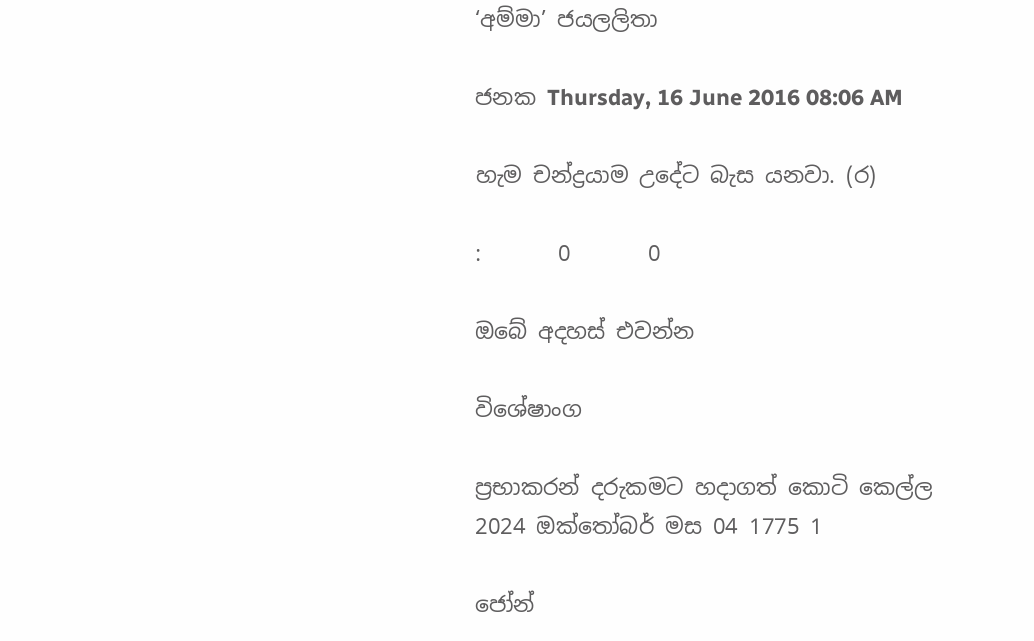‘අම්මා’ ජයලලිතා

ජනක Thursday, 16 June 2016 08:06 AM

හැම චන්ද්‍රයාම උදේට බැස යනවා. (ර)

:       0       0

ඔබේ අදහස් එවන්න

විශේෂාංග

ප්‍රභාකරන් දරුකමට හදාගත් කොටි කෙල්ල
2024 ඔක්තෝබර් මස 04 1775 1

ජෝන්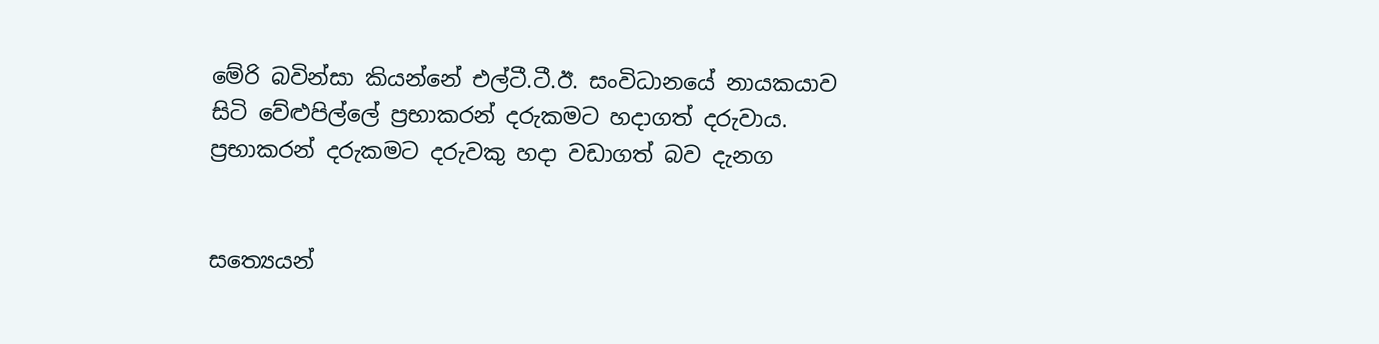මේරි බවින්සා කියන්නේ එල්ටී.ටී.ඊ. සංවිධානයේ නායකයාව සිටි වේළුපිල්ලේ ප්‍රභාකරන් දරුකමට හදාගත් දරුවාය. ප්‍රභාකරන් දරුකමට දරුවකු හදා වඩාගත් බව දැනග


සත්‍යෙයන්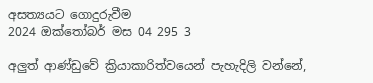අසත්‍යයට ගොදුරුවීම
2024 ඔක්තෝබර් මස 04 295 3

අලු‍ත් ආණ්ඩුවේ ක්‍රියාකාරිත්වයෙන් පැහැදිලි වන්නේ,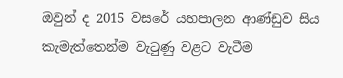ඔවුන් ද 2015 වසරේ යහපාලන ආණ්ඩුව සිය කැමැත්තෙන්ම වැටුණු වළට වැටීම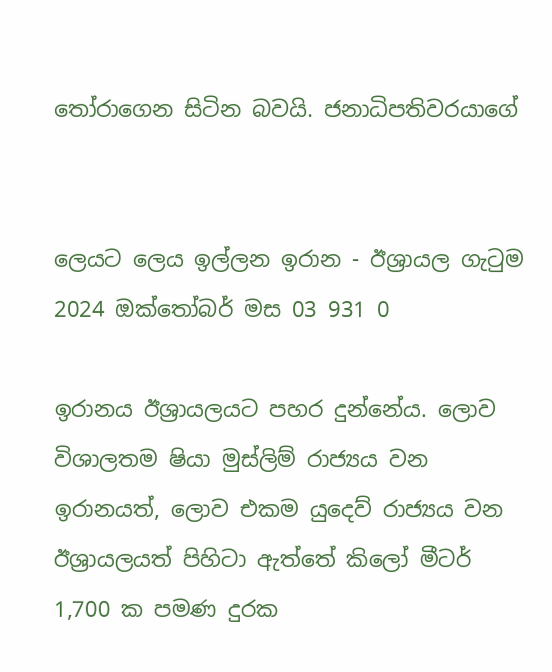තෝරාගෙන සිටින බවයි. ජනාධිපතිවරයාගේ


ලෙයට ලෙය ඉල්ලන ඉරාන - ඊශ්‍රායල ගැටුම
2024 ඔක්තෝබර් මස 03 931 0

ඉරානය ඊශ්‍රායලයට පහර දුන්නේය. ලොව විශාලතම ෂියා මුස්ලිම් රාජ්‍යය වන ඉරානයත්, ලොව එකම යුදෙව් රාජ්‍යය වන ඊශ්‍රායලයත් පිහිටා ඇත්තේ කිලෝ මීටර් 1,700 ක පමණ දුරක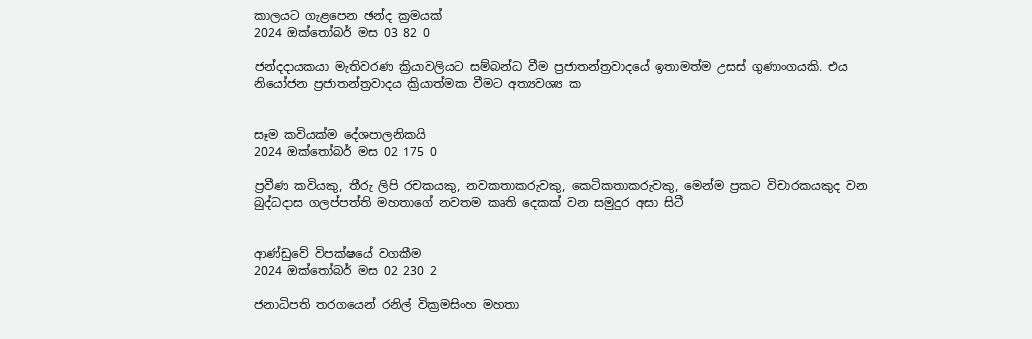කාලයට ගැළපෙන ඡන්ද ක්‍රමයක්
2024 ඔක්තෝබර් මස 03 82 0

ජන්දදායකයා මැතිවරණ ක්‍රියාවලියට සම්බන්ධ වීම ප්‍රජාතන්ත්‍රවාදයේ ඉතාමත්ම උසස් ගුණාංගයකි. එය නියෝජන ප්‍රජාතන්ත්‍රවාදය ක්‍රියාත්මක වීමට අත්‍යවශ්‍ය ක


සෑම කවියක්ම දේශපාලනිකයි
2024 ඔක්තෝබර් මස 02 175 0

ප්‍රවීණ කවියකු, තීරු ලිපි රචකයකු, නවකතාකරුවකු, කෙටිකතාකරුවකු, මෙන්ම ප්‍රකට විචාරකයකුද වන බුද්ධදාස ගලප්පත්ති මහතාගේ නවතම කෘති දෙකක් වන සමුදුර අසා සිටී


ආණ්ඩුවේ විපක්ෂයේ වගකීම
2024 ඔක්තෝබර් මස 02 230 2

ජනාධිපති තරගයෙන් රනිල් වික්‍රමසිංහ මහතා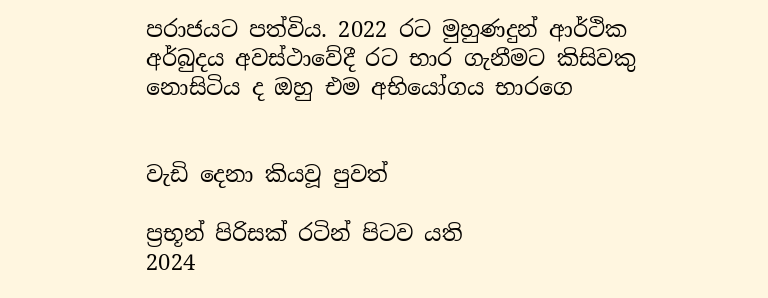පරාජයට පත්විය. 2022 රට මුහුණදුන් ආර්ථික අර්බුදය අවස්ථාවේදී රට භාර ගැනීමට කිසිවකු නොසිටිය ද ඔහු එම අභියෝගය භාරගෙ


වැඩි දෙනා කියවූ පුවත්

ප්‍රභූන් පිරිසක් රටින් පිටව යති
2024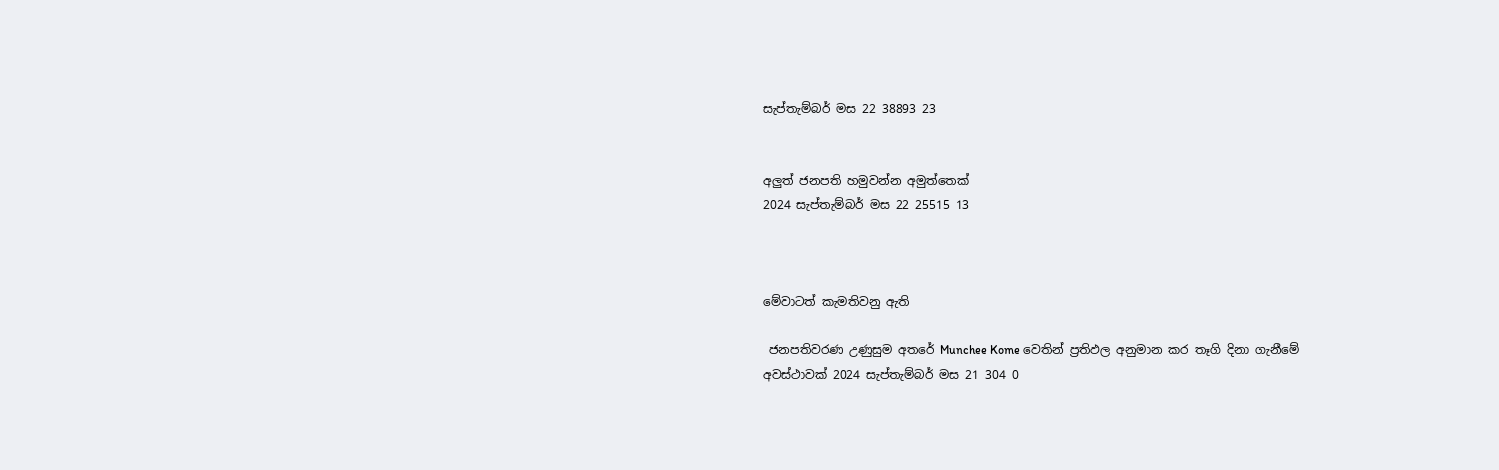සැප්තැම්බර් මස 22 38893 23


අලුත් ජනපති හමුවන්න අමුත්තෙක්
2024 සැප්තැම්බර් මස 22 25515 13



මේවාටත් කැමතිවනු ඇති

 ජනපතිවරණ උණුසුම අතරේ Munchee Kome වෙතින් ප්‍රතිඵල අනුමාන කර තෑගි දිනා ගැනීමේ අවස්ථාවක් 2024 සැප්තැම්බර් මස 21 304 0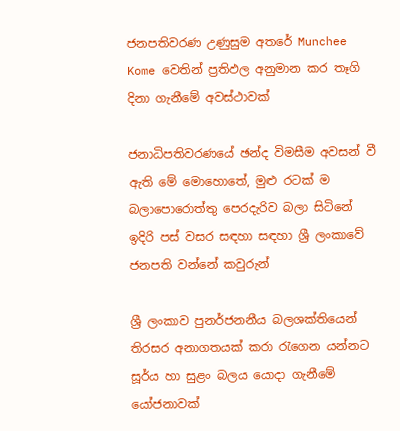ජනපතිවරණ උණුසුම අතරේ Munchee Kome වෙතින් ප්‍රතිඵල අනුමාන කර තෑගි දිනා ගැනීමේ අවස්ථාවක්

ජනාධිපතිවරණයේ ඡන්ද විමසීම අවසන් වී ඇති මේ මොහොතේ, මුළු රටක් ම බලාපොරොත්තු පෙරදැරිව බලා සිටිනේ ඉදිරි පස් වසර සඳහා සඳහා ශ්‍රී ලංකාවේ ජනපති වන්නේ කවුරුන්

ශ්‍රී ලංකාව පුනර්ජනනීය බලශක්තියෙන් තිරසර අනාගතයක් කරා රැගෙන යන්නට සූර්ය හා සුළං බලය යොදා ගැනීමේ යෝජනාවක්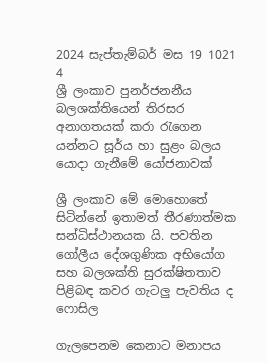2024 සැප්තැම්බර් මස 19 1021 4
ශ්‍රී ලංකාව පුනර්ජනනීය බලශක්තියෙන් තිරසර අනාගතයක් කරා රැගෙන යන්නට සූර්ය හා සුළං බලය යොදා ගැනීමේ යෝජනාවක්

ශ්‍රී ලංකාව මේ මොහොතේ සිටින්නේ ඉතාමත් තීරණාත්මක සන්ධිස්ථානයක යි. පවතින ගෝලීය දේශගුණික අභියෝග සහ බලශක්ති සුරක්ෂිතතාව පිළිබඳ කවර ගැටලු පැවතිය ද ෆොසිල

ගැලපෙනම කෙනාට මනාපය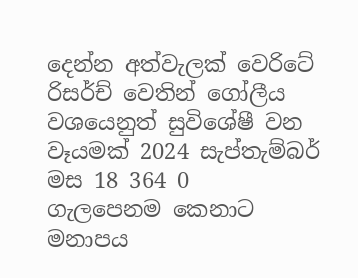දෙන්න අත්වැලක් වෙරිටේ රිසර්ච් වෙතින් ගෝලීය වශයෙනුත් සුවිශේෂී වන වෑයමක් 2024 සැප්තැම්බර් මස 18 364 0
ගැලපෙනම කෙනාට මනාපය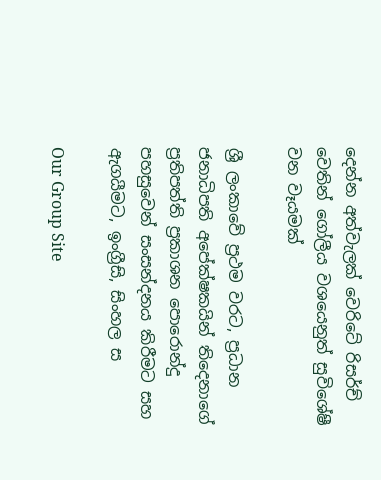දෙන්න අත්වැලක් වෙරිටේ රිසර්ච් වෙතින් ගෝලීය වශයෙනුත් සුවිශේෂී වන වෑයමක්

ශ්‍රී ලංකාවේ ප්‍රථම වරට, ප්‍රධාන ජනාධිපති අපේක්ෂකයින් තිදෙනාගේ ප්‍රතිපත්ති ප්‍රකාශන පොරොන්දු පහසුවෙන් සංසන්දනය කිරීමට සහ ඇගයීමට, ඉංග්‍රීසි, සිංහල ස

Our Group Site